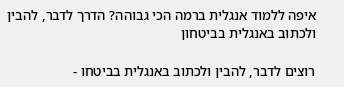איפה ללמוד אנגלית ברמה הכי גבוהה? הדרך לדבר, להבין ולכתוב באנגלית בביטחון

רוצים לדבר, להבין ולכתוב באנגלית בביטחו -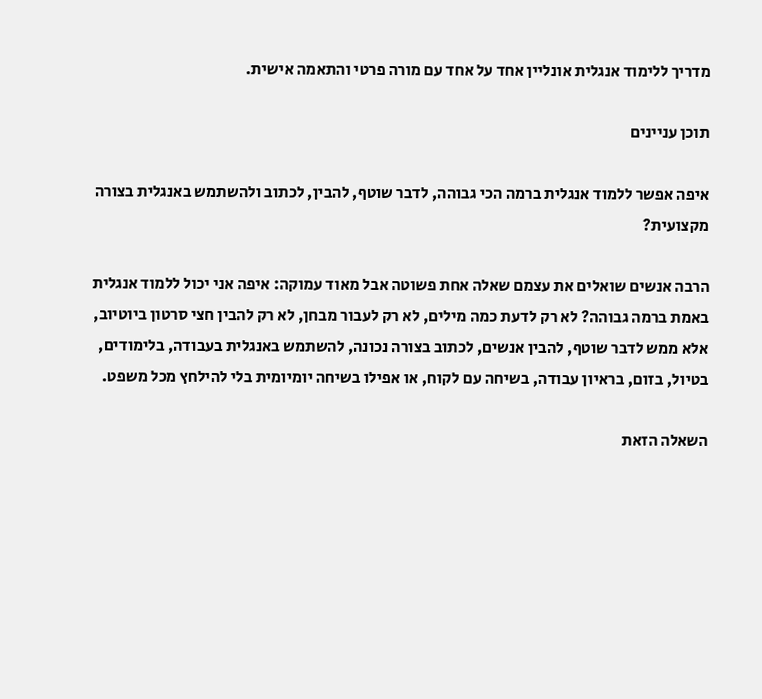מדריך ללימוד אנגלית אונליין אחד על אחד עם מורה פרטי והתאמה אישית.

תוכן עניינים

איפה אפשר ללמוד אנגלית ברמה הכי גבוהה, לדבר שוטף, להבין, לכתוב ולהשתמש באנגלית בצורה מקצועית?

הרבה אנשים שואלים את עצמם שאלה אחת פשוטה אבל מאוד עמוקה: איפה אני יכול ללמוד אנגלית באמת ברמה גבוהה? לא רק לדעת כמה מילים, לא רק לעבור מבחן, לא רק להבין חצי סרטון ביוטיוב, אלא ממש לדבר שוטף, להבין אנשים, לכתוב בצורה נכונה, להשתמש באנגלית בעבודה, בלימודים, בטיול, בזום, בראיון עבודה, בשיחה עם לקוח, או אפילו בשיחה יומיומית בלי להילחץ מכל משפט.

השאלה הזאת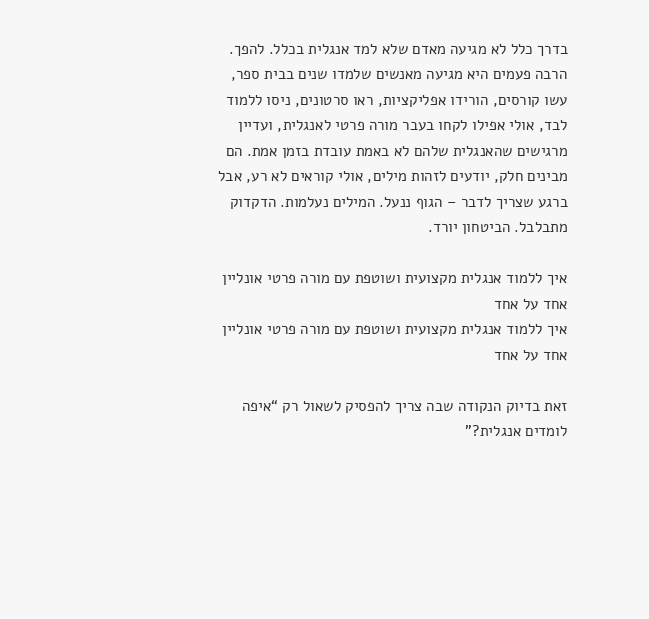בדרך כלל לא מגיעה מאדם שלא למד אנגלית בכלל. להפך. הרבה פעמים היא מגיעה מאנשים שלמדו שנים בבית ספר, עשו קורסים, הורידו אפליקציות, ראו סרטונים, ניסו ללמוד לבד, אולי אפילו לקחו בעבר מורה פרטי לאנגלית, ועדיין מרגישים שהאנגלית שלהם לא באמת עובדת בזמן אמת. הם מבינים חלק, יודעים לזהות מילים, אולי קוראים לא רע, אבל ברגע שצריך לדבר – הגוף ננעל. המילים נעלמות. הדקדוק מתבלבל. הביטחון יורד.

איך ללמוד אנגלית מקצועית ושוטפת עם מורה פרטי אונליין אחד על אחד
איך ללמוד אנגלית מקצועית ושוטפת עם מורה פרטי אונליין אחד על אחד

זאת בדיוק הנקודה שבה צריך להפסיק לשאול רק “איפה לומדים אנגלית?”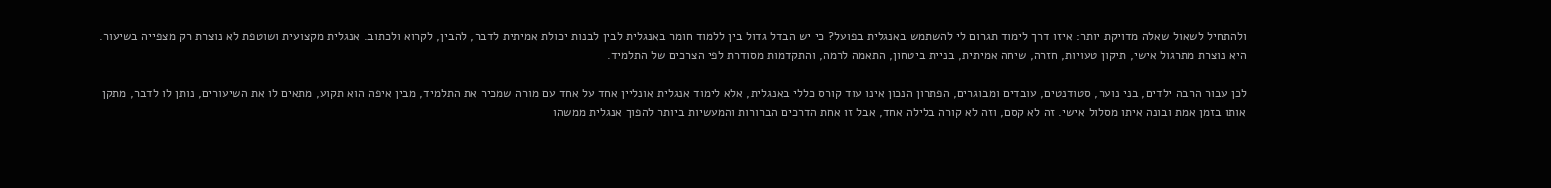ולהתחיל לשאול שאלה מדויקת יותר: איזו דרך לימוד תגרום לי להשתמש באנגלית בפועל? כי יש הבדל גדול בין ללמוד חומר באנגלית לבין לבנות יכולת אמיתית לדבר, להבין, לקרוא ולכתוב. אנגלית מקצועית ושוטפת לא נוצרת רק מצפייה בשיעור. היא נוצרת מתרגול אישי, תיקון טעויות, חזרה, שיחה אמיתית, בניית ביטחון, התאמה לרמה, והתקדמות מסודרת לפי הצרכים של התלמיד.

לכן עבור הרבה ילדים, בני נוער, סטודנטים, עובדים ומבוגרים, הפתרון הנכון אינו עוד קורס כללי באנגלית, אלא לימוד אנגלית אונליין אחד על אחד עם מורה שמכיר את התלמיד, מבין איפה הוא תקוע, מתאים לו את השיעורים, נותן לו לדבר, מתקן אותו בזמן אמת ובונה איתו מסלול אישי. זה לא קסם, וזה לא קורה בלילה אחד, אבל זו אחת הדרכים הברורות והמעשיות ביותר להפוך אנגלית ממשהו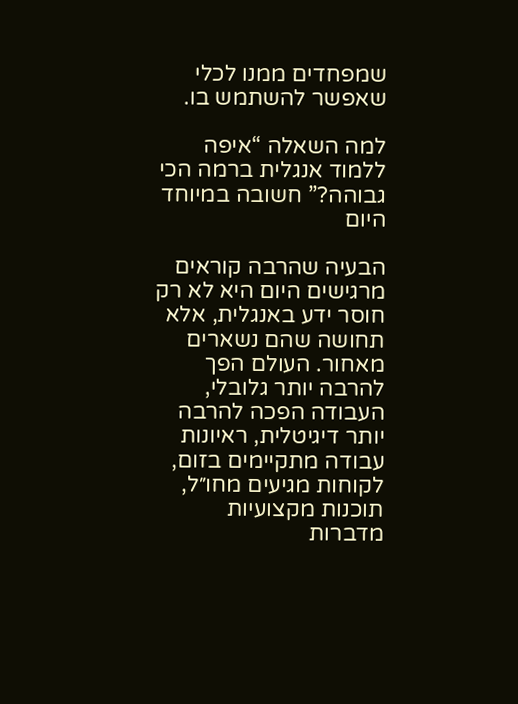שמפחדים ממנו לכלי שאפשר להשתמש בו.

למה השאלה “איפה ללמוד אנגלית ברמה הכי גבוהה?” חשובה במיוחד היום

הבעיה שהרבה קוראים מרגישים היום היא לא רק חוסר ידע באנגלית, אלא תחושה שהם נשארים מאחור. העולם הפך להרבה יותר גלובלי, העבודה הפכה להרבה יותר דיגיטלית, ראיונות עבודה מתקיימים בזום, לקוחות מגיעים מחו״ל, תוכנות מקצועיות מדברות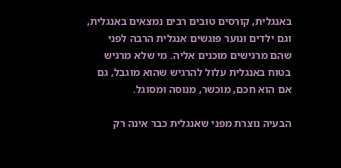באנגלית, קורסים טובים רבים נמצאים באנגלית, וגם ילדים ונוער פוגשים אנגלית הרבה לפני שהם מרגישים מוכנים אליה. מי שלא מרגיש בטוח באנגלית עלול להרגיש שהוא מוגבל, גם אם הוא חכם, מוכשר, מנוסה ומסוגל.

הבעיה נוצרת מפני שאנגלית כבר אינה רק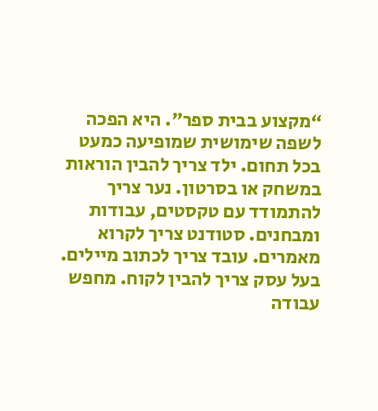“מקצוע בבית ספר”. היא הפכה לשפה שימושית שמופיעה כמעט בכל תחום. ילד צריך להבין הוראות במשחק או בסרטון. נער צריך להתמודד עם טקסטים, עבודות ומבחנים. סטודנט צריך לקרוא מאמרים. עובד צריך לכתוב מיילים. בעל עסק צריך להבין לקוח. מחפש עבודה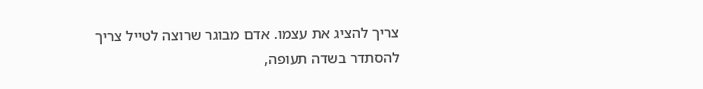צריך להציג את עצמו. אדם מבוגר שרוצה לטייל צריך להסתדר בשדה תעופה,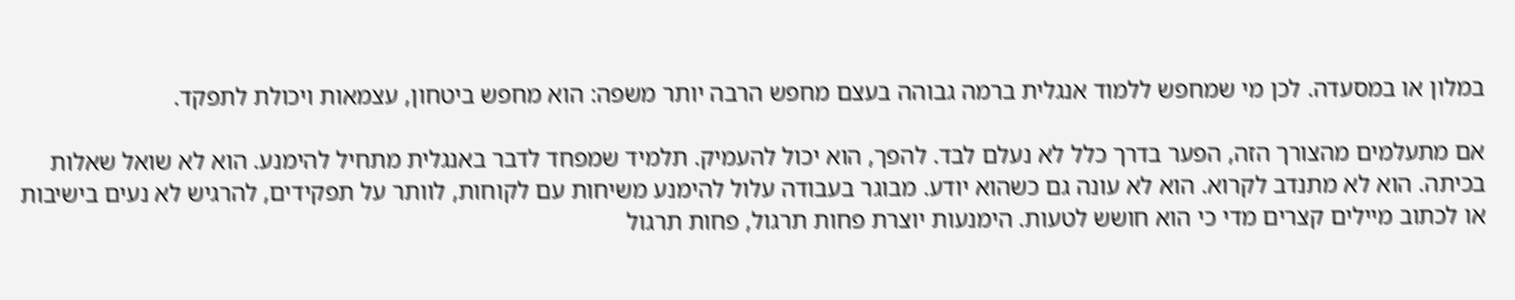במלון או במסעדה. לכן מי שמחפש ללמוד אנגלית ברמה גבוהה בעצם מחפש הרבה יותר משפה: הוא מחפש ביטחון, עצמאות ויכולת לתפקד.

אם מתעלמים מהצורך הזה, הפער בדרך כלל לא נעלם לבד. להפך, הוא יכול להעמיק. תלמיד שמפחד לדבר באנגלית מתחיל להימנע. הוא לא שואל שאלות בכיתה. הוא לא מתנדב לקרוא. הוא לא עונה גם כשהוא יודע. מבוגר בעבודה עלול להימנע משיחות עם לקוחות, לוותר על תפקידים, להרגיש לא נעים בישיבות או לכתוב מיילים קצרים מדי כי הוא חושש לטעות. הימנעות יוצרת פחות תרגול, פחות תרגול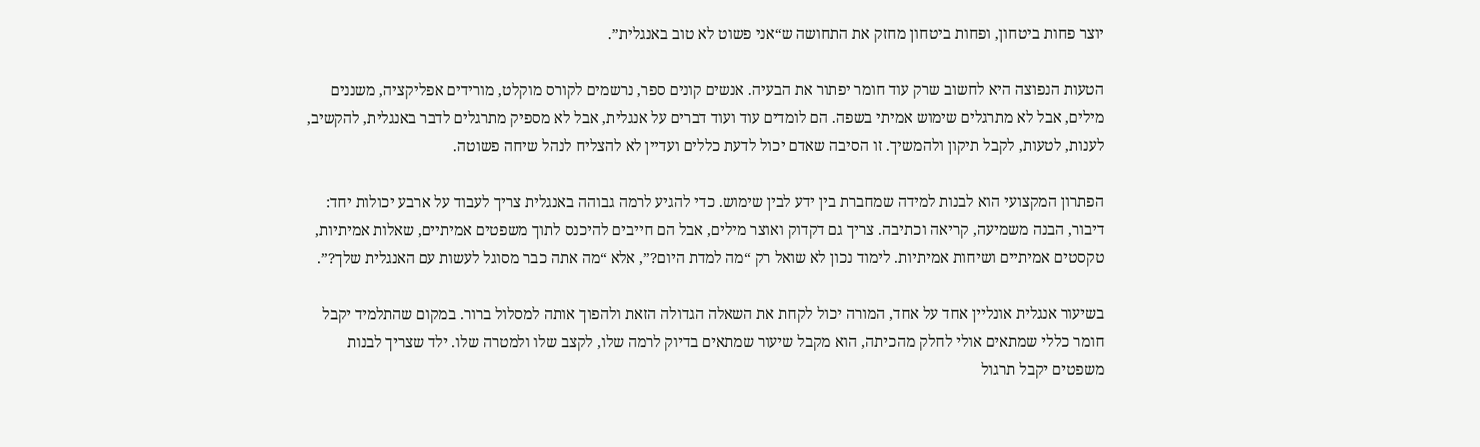יוצר פחות ביטחון, ופחות ביטחון מחזק את התחושה ש“אני פשוט לא טוב באנגלית”.

הטעות הנפוצה היא לחשוב שרק עוד חומר יפתור את הבעיה. אנשים קונים ספר, נרשמים לקורס מוקלט, מורידים אפליקציה, משננים מילים, אבל לא מתרגלים שימוש אמיתי בשפה. הם לומדים עוד ועוד דברים על אנגלית, אבל לא מספיק מתרגלים לדבר באנגלית, להקשיב, לענות, לטעות, לקבל תיקון ולהמשיך. זו הסיבה שאדם יכול לדעת כללים ועדיין לא להצליח לנהל שיחה פשוטה.

הפתרון המקצועי הוא לבנות למידה שמחברת בין ידע לבין שימוש. כדי להגיע לרמה גבוהה באנגלית צריך לעבוד על ארבע יכולות יחד: דיבור, הבנה משמיעה, קריאה וכתיבה. צריך גם דקדוק ואוצר מילים, אבל הם חייבים להיכנס לתוך משפטים אמיתיים, שאלות אמיתיות, טקסטים אמיתיים ושיחות אמיתיות. לימוד נכון לא שואל רק “מה למדת היום?”, אלא “מה אתה כבר מסוגל לעשות עם האנגלית שלך?”.

בשיעור אנגלית אונליין אחד על אחד, המורה יכול לקחת את השאלה הגדולה הזאת ולהפוך אותה למסלול ברור. במקום שהתלמיד יקבל חומר כללי שמתאים אולי לחלק מהכיתה, הוא מקבל שיעור שמתאים בדיוק לרמה שלו, לקצב שלו ולמטרה שלו. ילד שצריך לבנות משפטים יקבל תרגול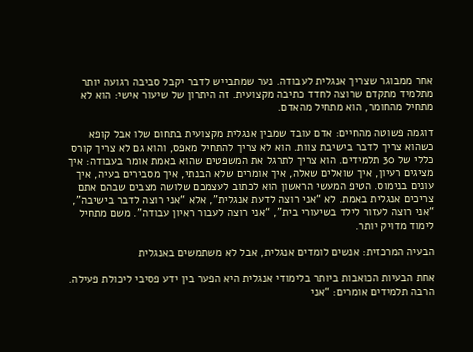אחר ממבוגר שצריך אנגלית לעבודה. נער שמתבייש לדבר יקבל סביבה רגועה יותר מתלמיד מתקדם שרוצה לחדד כתיבה מקצועית. זה היתרון של שיעור אישי: הוא לא מתחיל מהחומר, הוא מתחיל מהאדם.

דוגמה פשוטה מהחיים: אדם עובד שמבין אנגלית מקצועית בתחום שלו אבל קופא כשהוא צריך לדבר בישיבת צוות. הוא לא צריך להתחיל מאפס, והוא גם לא צריך קורס כללי של 30 תלמידים. הוא צריך לתרגל את המשפטים שהוא באמת אומר בעבודה: איך מציגים רעיון, איך שואלים שאלה, איך אומרים שלא הבנתי, איך מסבירים בעיה, איך עונים בנימוס. הטיפ המעשי הראשון הוא לכתוב לעצמכם שלושה מצבים שבהם אתם צריכים אנגלית באמת. לא “אני רוצה לדעת אנגלית”, אלא “אני רוצה לדבר בישיבה”, “אני רוצה לעזור לילד בשיעורי בית”, “אני רוצה לעבור ראיון עבודה”. משם מתחיל לימוד מדויק יותר.

הבעיה המרכזית: אנשים לומדים אנגלית, אבל לא משתמשים באנגלית

אחת הבעיות הכואבות ביותר בלימודי אנגלית היא הפער בין ידע פסיבי ליכולת פעילה. הרבה תלמידים אומרים: “אני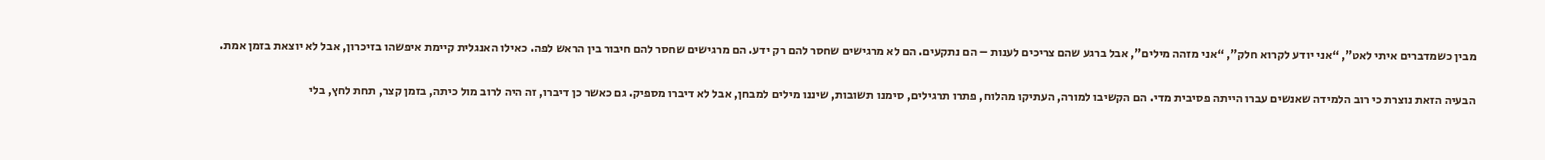מבין כשמדברים איתי לאט”, “אני יודע לקרוא חלק”, “אני מזהה מילים”, אבל ברגע שהם צריכים לענות – הם נתקעים. הם לא מרגישים שחסר להם רק ידע. הם מרגישים שחסר להם חיבור בין הראש לפה. כאילו האנגלית קיימת איפשהו בזיכרון, אבל לא יוצאת בזמן אמת.

הבעיה הזאת נוצרת כי רוב הלמידה שאנשים עברו הייתה פסיבית מדי. הם הקשיבו למורה, העתיקו מהלוח, פתרו תרגילים, סימנו תשובות, שיננו מילים למבחן, אבל לא דיברו מספיק. גם כאשר כן דיברו, זה היה לרוב מול כיתה, בזמן קצר, תחת לחץ, בלי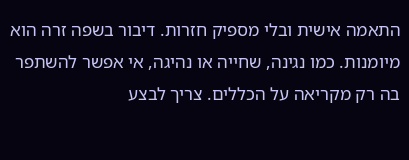התאמה אישית ובלי מספיק חזרות. דיבור בשפה זרה הוא מיומנות. כמו נגינה, שחייה או נהיגה, אי אפשר להשתפר בה רק מקריאה על הכללים. צריך לבצע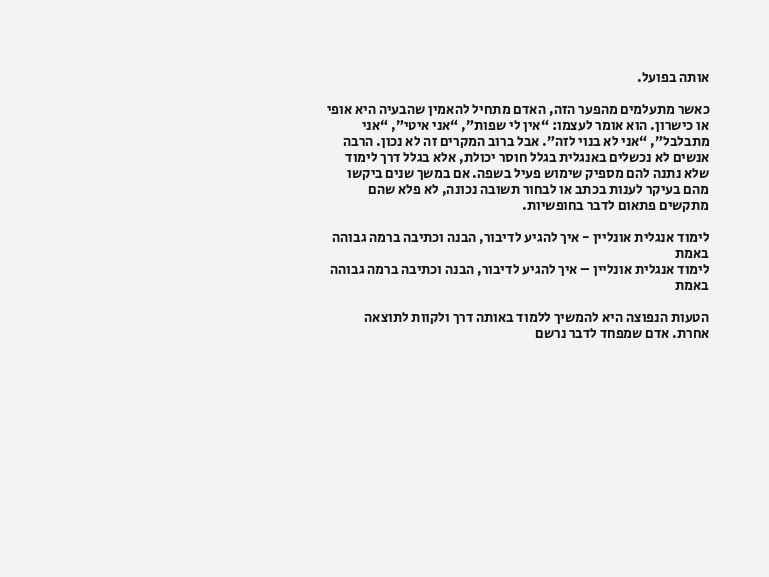אותה בפועל.

כאשר מתעלמים מהפער הזה, האדם מתחיל להאמין שהבעיה היא אופי או כישרון. הוא אומר לעצמו: “אין לי שפות”, “אני איטי”, “אני מתבלבל”, “אני לא בנוי לזה”. אבל ברוב המקרים זה לא נכון. הרבה אנשים לא נכשלים באנגלית בגלל חוסר יכולת, אלא בגלל דרך לימוד שלא נתנה להם מספיק שימוש פעיל בשפה. אם במשך שנים ביקשו מהם בעיקר לענות בכתב או לבחור תשובה נכונה, לא פלא שהם מתקשים פתאום לדבר בחופשיות.

לימוד אנגלית אונליין - איך להגיע לדיבור, הבנה וכתיבה ברמה גבוהה באמת
לימוד אנגלית אונליין – איך להגיע לדיבור, הבנה וכתיבה ברמה גבוהה באמת

הטעות הנפוצה היא להמשיך ללמוד באותה דרך ולקוות לתוצאה אחרת. אדם שמפחד לדבר נרשם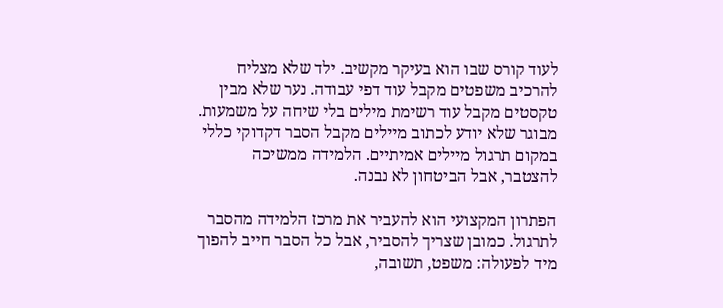לעוד קורס שבו הוא בעיקר מקשיב. ילד שלא מצליח להרכיב משפטים מקבל עוד דפי עבודה. נער שלא מבין טקסטים מקבל עוד רשימת מילים בלי שיחה על משמעות. מבוגר שלא יודע לכתוב מיילים מקבל הסבר דקדוקי כללי במקום תרגול מיילים אמיתיים. הלמידה ממשיכה להצטבר, אבל הביטחון לא נבנה.

הפתרון המקצועי הוא להעביר את מרכז הלמידה מהסבר לתרגול. כמובן שצריך להסביר, אבל כל הסבר חייב להפוך מיד לפעולה: משפט, תשובה,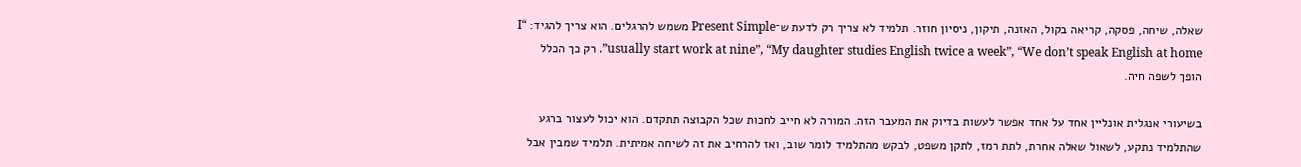שאלה, שיחה, פסקה, קריאה בקול, האזנה, תיקון, ניסיון חוזר. תלמיד לא צריך רק לדעת ש־Present Simple משמש להרגלים. הוא צריך להגיד: “I usually start work at nine”, “My daughter studies English twice a week”, “We don’t speak English at home”. רק כך הכלל הופך לשפה חיה.

בשיעורי אנגלית אונליין אחד על אחד אפשר לעשות בדיוק את המעבר הזה. המורה לא חייב לחכות שכל הקבוצה תתקדם. הוא יכול לעצור ברגע שהתלמיד נתקע, לשאול שאלה אחרת, לתת רמז, לתקן משפט, לבקש מהתלמיד לומר שוב, ואז להרחיב את זה לשיחה אמיתית. תלמיד שמבין אבל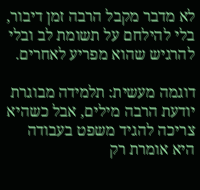לא מדבר מקבל הרבה זמן דיבור, בלי להילחם על תשומת לב ובלי להרגיש שהוא מפריע לאחרים.

דוגמה מעשית: תלמידה מבוגרת יודעת הרבה מילים, אבל כשהיא צריכה להגיד משפט בעבודה היא אומרת רק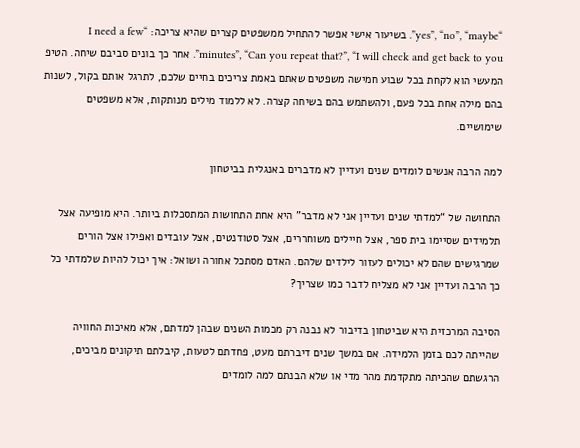“yes”, “no”, “maybe”. בשיעור אישי אפשר להתחיל ממשפטים קצרים שהיא צריכה: “I need a few minutes”, “Can you repeat that?”, “I will check and get back to you”. אחר כך בונים סביבם שיחה. הטיפ המעשי הוא לקחת בכל שבוע חמישה משפטים שאתם באמת צריכים בחיים שלכם, לתרגל אותם בקול, לשנות בהם מילה אחת בכל פעם, ולהשתמש בהם בשיחה קצרה. לא ללמוד מילים מנותקות, אלא משפטים שימושיים.

למה הרבה אנשים לומדים שנים ועדיין לא מדברים באנגלית בביטחון

התחושה של “למדתי שנים ועדיין אני לא מדבר” היא אחת התחושות המתסכלות ביותר. היא מופיעה אצל תלמידים שסיימו בית ספר, אצל חיילים משוחררים, אצל סטודנטים, אצל עובדים ואפילו אצל הורים שמרגישים שהם לא יכולים לעזור לילדים שלהם. האדם מסתכל אחורה ושואל: איך יכול להיות שלמדתי כל כך הרבה ועדיין אני לא מצליח לדבר כמו שצריך?

הסיבה המרכזית היא שביטחון בדיבור לא נבנה רק מכמות השנים שבהן למדתם, אלא מאיכות החוויה שהייתה לכם בזמן הלמידה. אם במשך שנים דיברתם מעט, פחדתם לטעות, קיבלתם תיקונים מביכים, הרגשתם שהכיתה מתקדמת מהר מדי או שלא הבנתם למה לומדים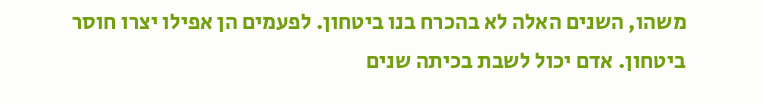משהו, השנים האלה לא בהכרח בנו ביטחון. לפעמים הן אפילו יצרו חוסר ביטחון. אדם יכול לשבת בכיתה שנים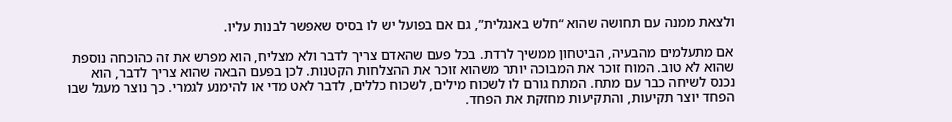ולצאת ממנה עם תחושה שהוא “חלש באנגלית”, גם אם בפועל יש לו בסיס שאפשר לבנות עליו.

אם מתעלמים מהבעיה, הביטחון ממשיך לרדת. בכל פעם שהאדם צריך לדבר ולא מצליח, הוא מפרש את זה כהוכחה נוספת שהוא לא טוב. המוח זוכר את המבוכה יותר משהוא זוכר את ההצלחות הקטנות. לכן בפעם הבאה שהוא צריך לדבר, הוא נכנס לשיחה כבר עם מתח. המתח גורם לו לשכוח מילים, לשכוח כללים, לדבר לאט מדי או להימנע לגמרי. כך נוצר מעגל שבו הפחד יוצר תקיעות, והתקיעות מחזקת את הפחד.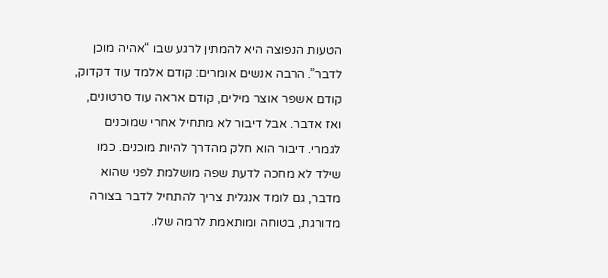הטעות הנפוצה היא להמתין לרגע שבו “אהיה מוכן לדבר”. הרבה אנשים אומרים: קודם אלמד עוד דקדוק, קודם אשפר אוצר מילים, קודם אראה עוד סרטונים, ואז אדבר. אבל דיבור לא מתחיל אחרי שמוכנים לגמרי. דיבור הוא חלק מהדרך להיות מוכנים. כמו שילד לא מחכה לדעת שפה מושלמת לפני שהוא מדבר, גם לומד אנגלית צריך להתחיל לדבר בצורה מדורגת, בטוחה ומותאמת לרמה שלו.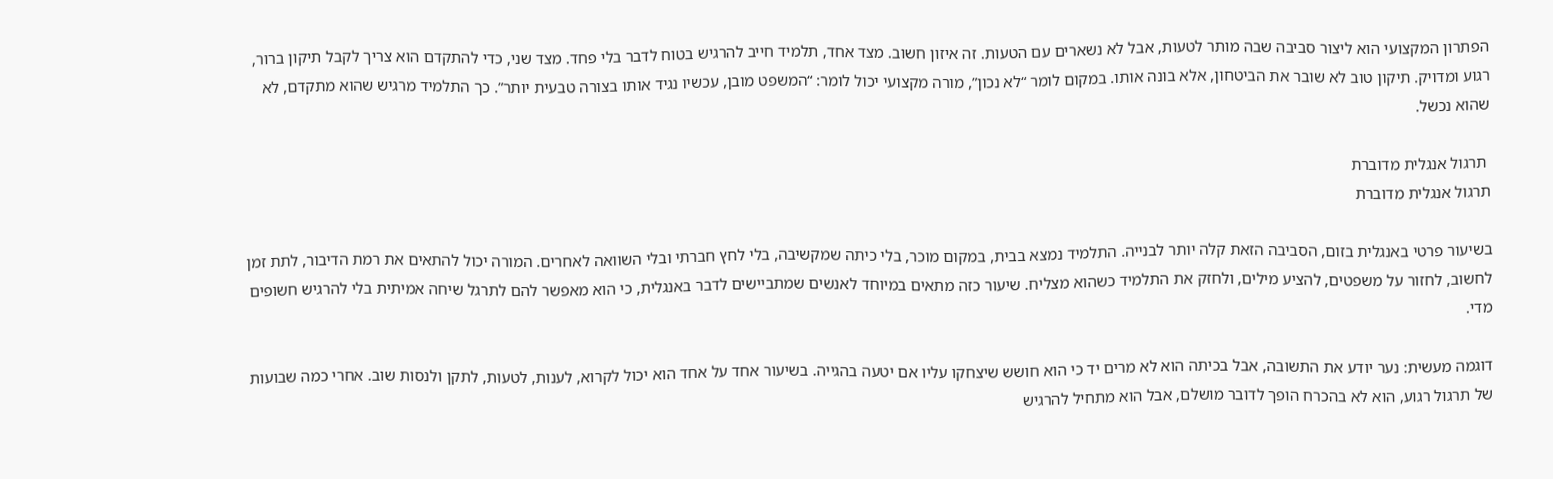הפתרון המקצועי הוא ליצור סביבה שבה מותר לטעות, אבל לא נשארים עם הטעות. זה איזון חשוב. מצד אחד, תלמיד חייב להרגיש בטוח לדבר בלי פחד. מצד שני, כדי להתקדם הוא צריך לקבל תיקון ברור, רגוע ומדויק. תיקון טוב לא שובר את הביטחון, אלא בונה אותו. במקום לומר “לא נכון”, מורה מקצועי יכול לומר: “המשפט מובן, עכשיו נגיד אותו בצורה טבעית יותר”. כך התלמיד מרגיש שהוא מתקדם, לא שהוא נכשל.

 תרגול אנגלית מדוברת
תרגול אנגלית מדוברת

בשיעור פרטי באנגלית בזום, הסביבה הזאת קלה יותר לבנייה. התלמיד נמצא בבית, במקום מוכר, בלי כיתה שמקשיבה, בלי לחץ חברתי ובלי השוואה לאחרים. המורה יכול להתאים את רמת הדיבור, לתת זמן לחשוב, לחזור על משפטים, להציע מילים, ולחזק את התלמיד כשהוא מצליח. שיעור כזה מתאים במיוחד לאנשים שמתביישים לדבר באנגלית, כי הוא מאפשר להם לתרגל שיחה אמיתית בלי להרגיש חשופים מדי.

דוגמה מעשית: נער יודע את התשובה, אבל בכיתה הוא לא מרים יד כי הוא חושש שיצחקו עליו אם יטעה בהגייה. בשיעור אחד על אחד הוא יכול לקרוא, לענות, לטעות, לתקן ולנסות שוב. אחרי כמה שבועות של תרגול רגוע, הוא לא בהכרח הופך לדובר מושלם, אבל הוא מתחיל להרגיש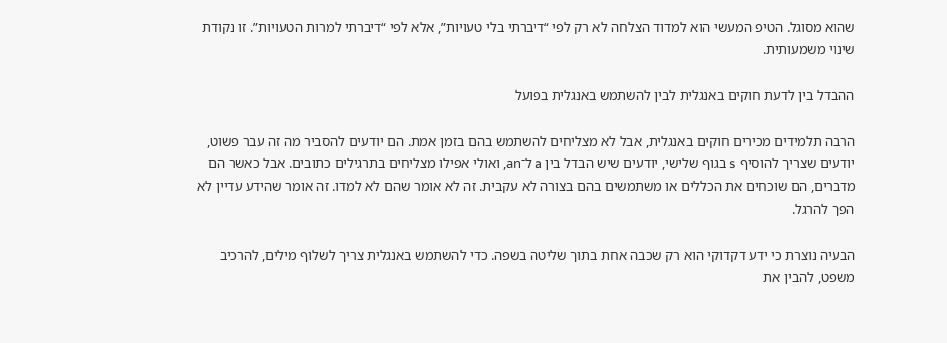שהוא מסוגל. הטיפ המעשי הוא למדוד הצלחה לא רק לפי “דיברתי בלי טעויות”, אלא לפי “דיברתי למרות הטעויות”. זו נקודת שינוי משמעותית.

ההבדל בין לדעת חוקים באנגלית לבין להשתמש באנגלית בפועל

הרבה תלמידים מכירים חוקים באנגלית, אבל לא מצליחים להשתמש בהם בזמן אמת. הם יודעים להסביר מה זה עבר פשוט, יודעים שצריך להוסיף s בגוף שלישי, יודעים שיש הבדל בין a ל־an, ואולי אפילו מצליחים בתרגילים כתובים. אבל כאשר הם מדברים, הם שוכחים את הכללים או משתמשים בהם בצורה לא עקבית. זה לא אומר שהם לא למדו. זה אומר שהידע עדיין לא הפך להרגל.

הבעיה נוצרת כי ידע דקדוקי הוא רק שכבה אחת בתוך שליטה בשפה. כדי להשתמש באנגלית צריך לשלוף מילים, להרכיב משפט, להבין את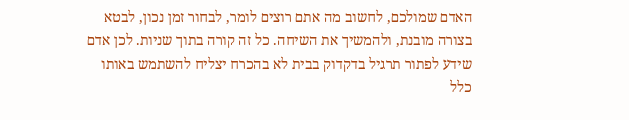האדם שמולכם, לחשוב מה אתם רוצים לומר, לבחור זמן נכון, לבטא בצורה מובנת, ולהמשיך את השיחה. כל זה קורה בתוך שניות. לכן אדם שידע לפתור תרגיל בדקדוק בבית לא בהכרח יצליח להשתמש באותו כלל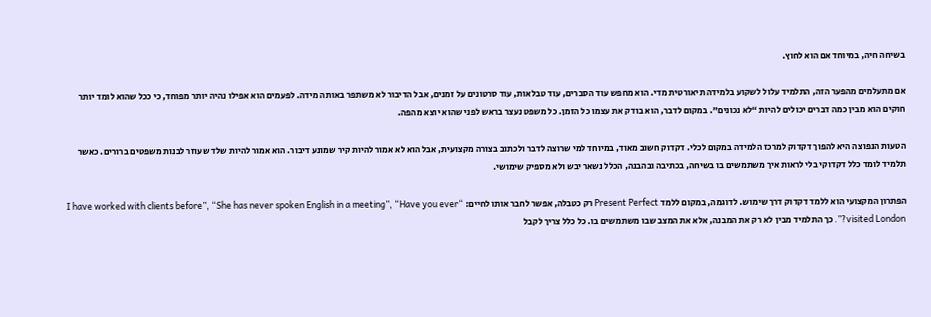בשיחה חיה, במיוחד אם הוא לחוץ.

אם מתעלמים מהפער הזה, התלמיד עלול לשקוע בלמידה תיאורטית מדי. הוא מחפש עוד הסברים, עוד טבלאות, עוד סרטונים על זמנים, אבל הדיבור לא משתפר באותה מידה. לפעמים הוא אפילו נהיה יותר מפוחד, כי ככל שהוא לומד יותר חוקים הוא מבין כמה דברים יכולים להיות “לא נכונים”. במקום לדבר, הוא בודק את עצמו כל הזמן. כל משפט נעצר בראש לפני שהוא יוצא מהפה.

הטעות הנפוצה היא להפוך דקדוק למרכז הלמידה במקום לכלי. דקדוק חשוב מאוד, במיוחד למי שרוצה לדבר ולכתוב בצורה מקצועית, אבל הוא לא אמור להיות קיר שמונע דיבור. הוא אמור להיות שלד שעוזר לבנות משפטים ברורים. כאשר תלמיד לומד כלל דקדוקי בלי לראות איך משתמשים בו בשיחה, בכתיבה ובהבנה, הכלל נשאר יבש ולא מספיק שימושי.

הפתרון המקצועי הוא ללמד דקדוק דרך שימוש. לדוגמה, במקום ללמד Present Perfect רק כטבלה, אפשר לחבר אותו לחיים: “I have worked with clients before”, “She has never spoken English in a meeting”, “Have you ever visited London?”. כך התלמיד מבין לא רק את המבנה, אלא את המצב שבו משתמשים בו. כל כלל צריך לקבל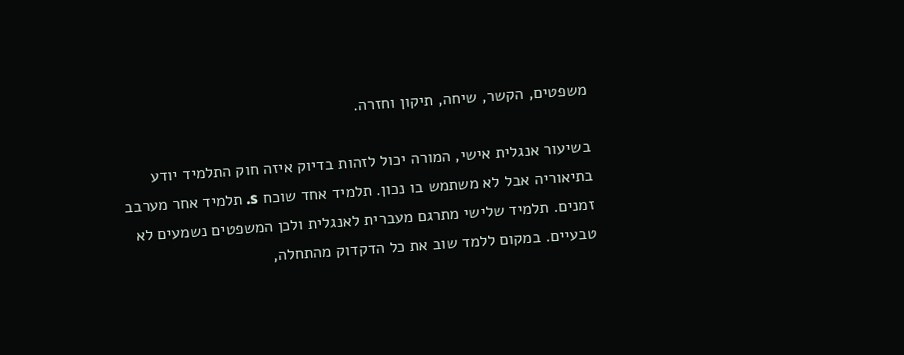משפטים, הקשר, שיחה, תיקון וחזרה.

בשיעור אנגלית אישי, המורה יכול לזהות בדיוק איזה חוק התלמיד יודע בתיאוריה אבל לא משתמש בו נכון. תלמיד אחד שוכח s. תלמיד אחר מערבב זמנים. תלמיד שלישי מתרגם מעברית לאנגלית ולכן המשפטים נשמעים לא טבעיים. במקום ללמד שוב את כל הדקדוק מהתחלה,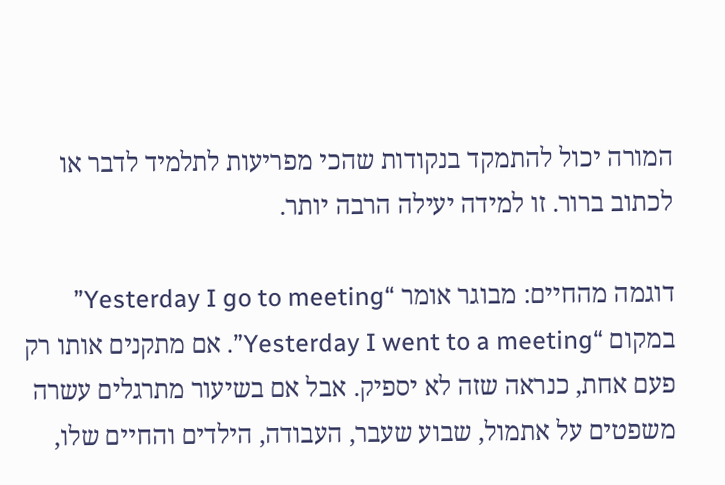המורה יכול להתמקד בנקודות שהכי מפריעות לתלמיד לדבר או לכתוב ברור. זו למידה יעילה הרבה יותר.

דוגמה מהחיים: מבוגר אומר “Yesterday I go to meeting” במקום “Yesterday I went to a meeting”. אם מתקנים אותו רק פעם אחת, כנראה שזה לא יספיק. אבל אם בשיעור מתרגלים עשרה משפטים על אתמול, שבוע שעבר, העבודה, הילדים והחיים שלו,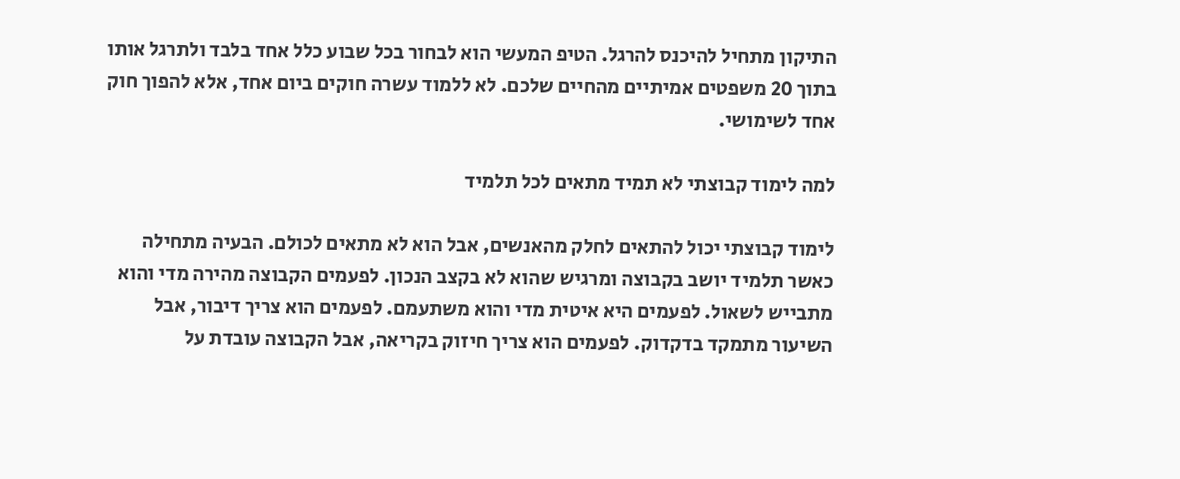התיקון מתחיל להיכנס להרגל. הטיפ המעשי הוא לבחור בכל שבוע כלל אחד בלבד ולתרגל אותו בתוך 20 משפטים אמיתיים מהחיים שלכם. לא ללמוד עשרה חוקים ביום אחד, אלא להפוך חוק אחד לשימושי.

למה לימוד קבוצתי לא תמיד מתאים לכל תלמיד

לימוד קבוצתי יכול להתאים לחלק מהאנשים, אבל הוא לא מתאים לכולם. הבעיה מתחילה כאשר תלמיד יושב בקבוצה ומרגיש שהוא לא בקצב הנכון. לפעמים הקבוצה מהירה מדי והוא מתבייש לשאול. לפעמים היא איטית מדי והוא משתעמם. לפעמים הוא צריך דיבור, אבל השיעור מתמקד בדקדוק. לפעמים הוא צריך חיזוק בקריאה, אבל הקבוצה עובדת על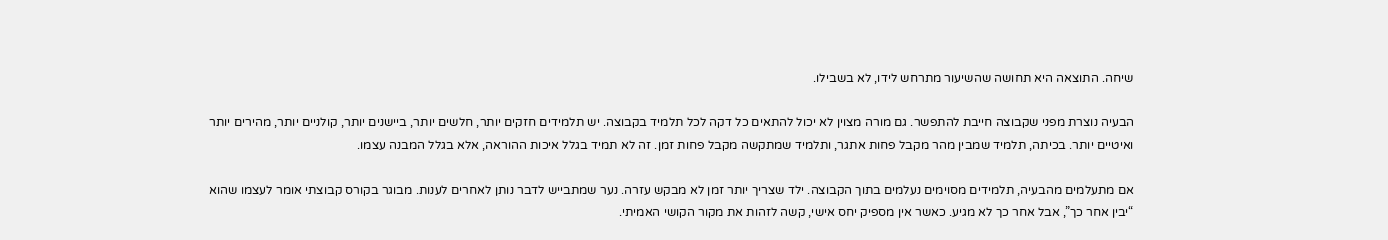שיחה. התוצאה היא תחושה שהשיעור מתרחש לידו, לא בשבילו.

הבעיה נוצרת מפני שקבוצה חייבת להתפשר. גם מורה מצוין לא יכול להתאים כל דקה לכל תלמיד בקבוצה. יש תלמידים חזקים יותר, חלשים יותר, ביישנים יותר, קולניים יותר, מהירים יותר ואיטיים יותר. בכיתה, תלמיד שמבין מהר מקבל פחות אתגר, ותלמיד שמתקשה מקבל פחות זמן. זה לא תמיד בגלל איכות ההוראה, אלא בגלל המבנה עצמו.

אם מתעלמים מהבעיה, תלמידים מסוימים נעלמים בתוך הקבוצה. ילד שצריך יותר זמן לא מבקש עזרה. נער שמתבייש לדבר נותן לאחרים לענות. מבוגר בקורס קבוצתי אומר לעצמו שהוא “יבין אחר כך”, אבל אחר כך לא מגיע. כאשר אין מספיק יחס אישי, קשה לזהות את מקור הקושי האמיתי.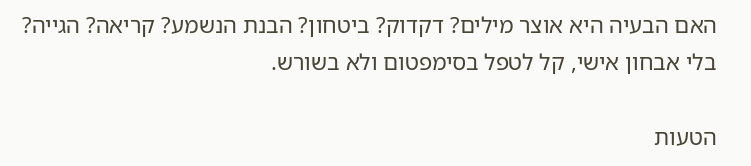האם הבעיה היא אוצר מילים? דקדוק? ביטחון? הבנת הנשמע? קריאה? הגייה? בלי אבחון אישי, קל לטפל בסימפטום ולא בשורש.

הטעות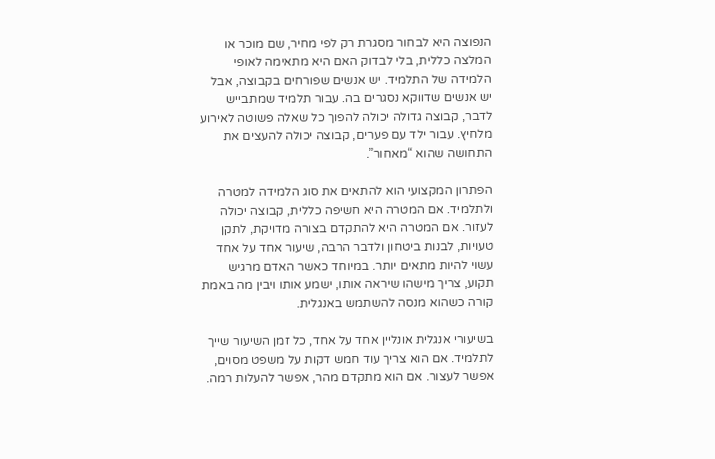הנפוצה היא לבחור מסגרת רק לפי מחיר, שם מוכר או המלצה כללית, בלי לבדוק האם היא מתאימה לאופי הלמידה של התלמיד. יש אנשים שפורחים בקבוצה, אבל יש אנשים שדווקא נסגרים בה. עבור תלמיד שמתבייש לדבר, קבוצה גדולה יכולה להפוך כל שאלה פשוטה לאירוע מלחיץ. עבור ילד עם פערים, קבוצה יכולה להעצים את התחושה שהוא “מאחור”.

הפתרון המקצועי הוא להתאים את סוג הלמידה למטרה ולתלמיד. אם המטרה היא חשיפה כללית, קבוצה יכולה לעזור. אם המטרה היא להתקדם בצורה מדויקת, לתקן טעויות, לבנות ביטחון ולדבר הרבה, שיעור אחד על אחד עשוי להיות מתאים יותר. במיוחד כאשר האדם מרגיש תקוע, צריך מישהו שיראה אותו, ישמע אותו ויבין מה באמת קורה כשהוא מנסה להשתמש באנגלית.

בשיעורי אנגלית אונליין אחד על אחד, כל זמן השיעור שייך לתלמיד. אם הוא צריך עוד חמש דקות על משפט מסוים, אפשר לעצור. אם הוא מתקדם מהר, אפשר להעלות רמה.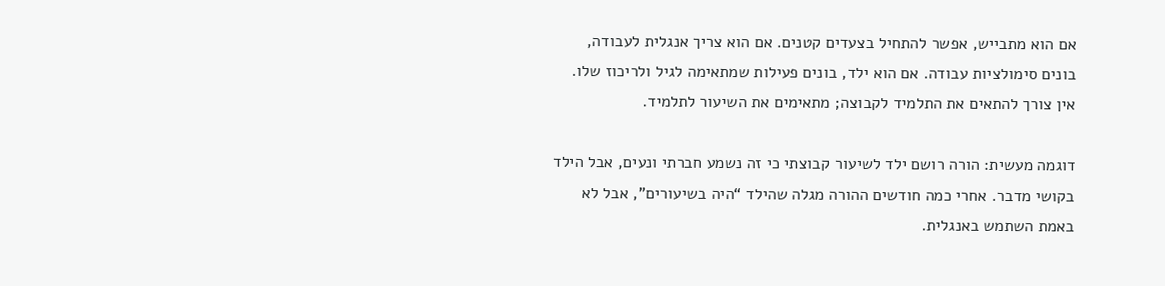אם הוא מתבייש, אפשר להתחיל בצעדים קטנים. אם הוא צריך אנגלית לעבודה, בונים סימולציות עבודה. אם הוא ילד, בונים פעילות שמתאימה לגיל ולריכוז שלו. אין צורך להתאים את התלמיד לקבוצה; מתאימים את השיעור לתלמיד.

דוגמה מעשית: הורה רושם ילד לשיעור קבוצתי כי זה נשמע חברתי ונעים, אבל הילד בקושי מדבר. אחרי כמה חודשים ההורה מגלה שהילד “היה בשיעורים”, אבל לא באמת השתמש באנגלית.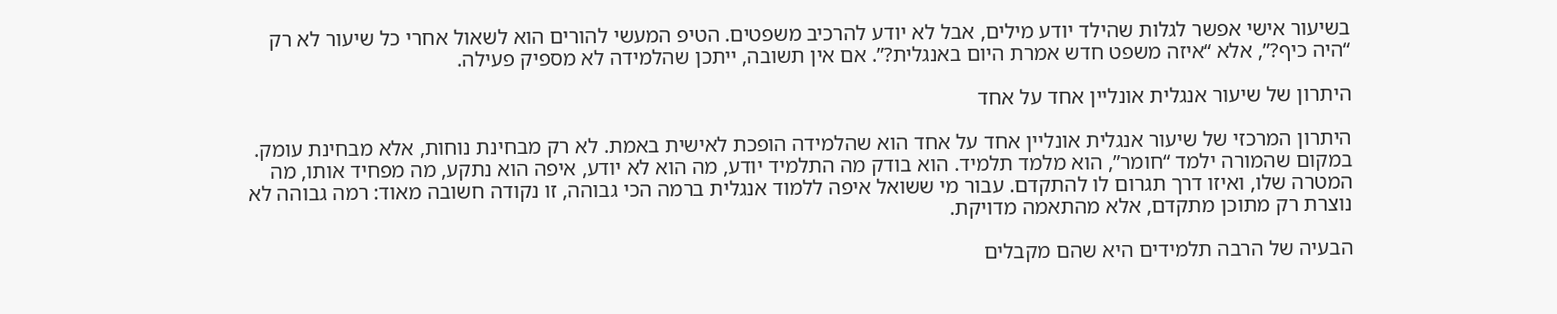בשיעור אישי אפשר לגלות שהילד יודע מילים, אבל לא יודע להרכיב משפטים. הטיפ המעשי להורים הוא לשאול אחרי כל שיעור לא רק “היה כיף?”, אלא “איזה משפט חדש אמרת היום באנגלית?”. אם אין תשובה, ייתכן שהלמידה לא מספיק פעילה.

היתרון של שיעור אנגלית אונליין אחד על אחד

היתרון המרכזי של שיעור אנגלית אונליין אחד על אחד הוא שהלמידה הופכת לאישית באמת. לא רק מבחינת נוחות, אלא מבחינת עומק. במקום שהמורה ילמד “חומר”, הוא מלמד תלמיד. הוא בודק מה התלמיד יודע, מה הוא לא יודע, איפה הוא נתקע, מה מפחיד אותו, מה המטרה שלו, ואיזו דרך תגרום לו להתקדם. עבור מי ששואל איפה ללמוד אנגלית ברמה הכי גבוהה, זו נקודה חשובה מאוד: רמה גבוהה לא נוצרת רק מתוכן מתקדם, אלא מהתאמה מדויקת.

הבעיה של הרבה תלמידים היא שהם מקבלים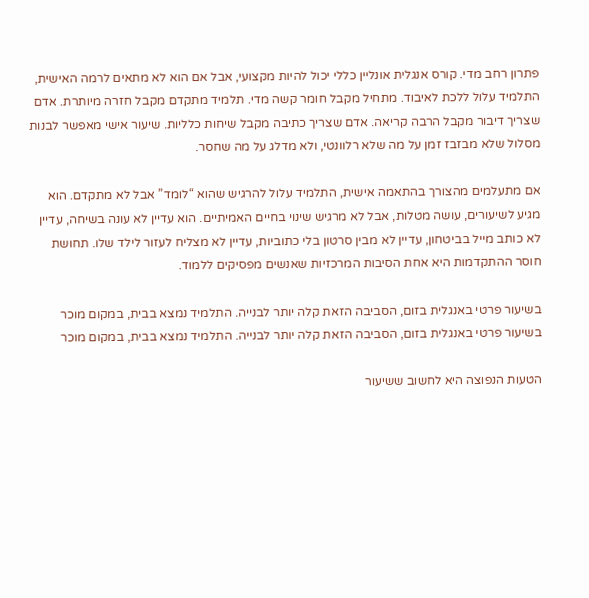פתרון רחב מדי. קורס אנגלית אונליין כללי יכול להיות מקצועי, אבל אם הוא לא מתאים לרמה האישית, התלמיד עלול ללכת לאיבוד. מתחיל מקבל חומר קשה מדי. תלמיד מתקדם מקבל חזרה מיותרת. אדם שצריך דיבור מקבל הרבה קריאה. אדם שצריך כתיבה מקבל שיחות כלליות. שיעור אישי מאפשר לבנות מסלול שלא מבזבז זמן על מה שלא רלוונטי, ולא מדלג על מה שחסר.

אם מתעלמים מהצורך בהתאמה אישית, התלמיד עלול להרגיש שהוא “לומד” אבל לא מתקדם. הוא מגיע לשיעורים, עושה מטלות, אבל לא מרגיש שינוי בחיים האמיתיים. הוא עדיין לא עונה בשיחה, עדיין לא כותב מייל בביטחון, עדיין לא מבין סרטון בלי כתוביות, עדיין לא מצליח לעזור לילד שלו. תחושת חוסר ההתקדמות היא אחת הסיבות המרכזיות שאנשים מפסיקים ללמוד.

בשיעור פרטי באנגלית בזום, הסביבה הזאת קלה יותר לבנייה. התלמיד נמצא בבית, במקום מוכר
בשיעור פרטי באנגלית בזום, הסביבה הזאת קלה יותר לבנייה. התלמיד נמצא בבית, במקום מוכר

הטעות הנפוצה היא לחשוב ששיעור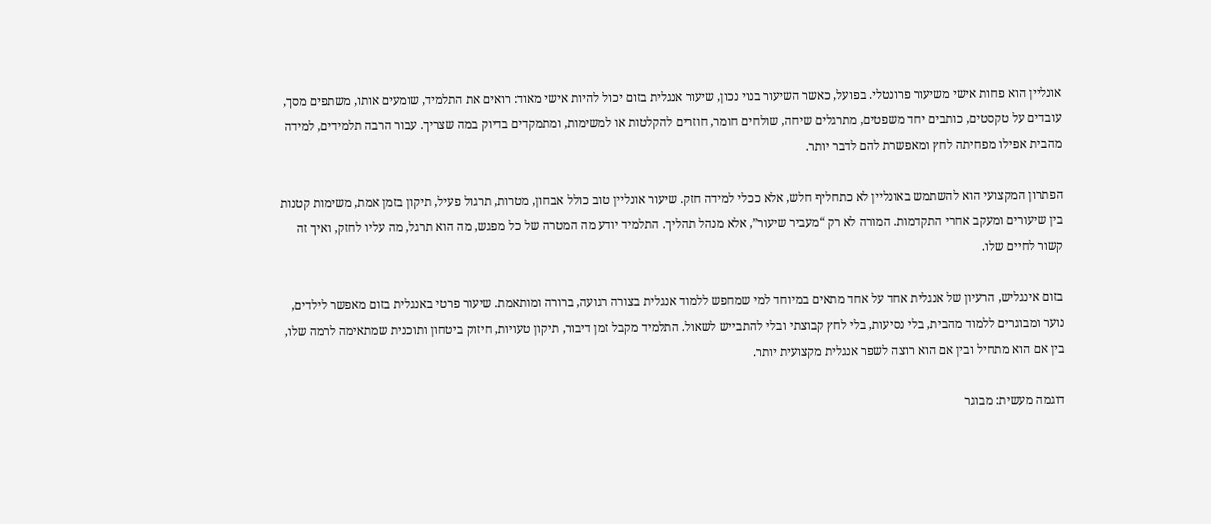אונליין הוא פחות אישי משיעור פרונטלי. בפועל, כאשר השיעור בנוי נכון, שיעור אנגלית בזום יכול להיות אישי מאוד: רואים את התלמיד, שומעים אותו, משתפים מסך, עובדים על טקסטים, כותבים יחד משפטים, מתרגלים שיחה, שולחים חומר, חוזרים להקלטות או למשימות, ומתמקדים בדיוק במה שצריך. עבור הרבה תלמידים, למידה מהבית אפילו מפחיתה לחץ ומאפשרת להם לדבר יותר.

הפתרון המקצועי הוא להשתמש באונליין לא כתחליף חלש, אלא ככלי למידה חזק. שיעור אונליין טוב כולל אבחון, מטרות, תרגול פעיל, תיקון בזמן אמת, משימות קטנות בין שיעורים ומעקב אחרי התקדמות. המורה לא רק “מעביר שיעור”, אלא מנהל תהליך. התלמיד יודע מה המטרה של כל מפגש, מה הוא תרגל, מה עליו לחזק, ואיך זה קשור לחיים שלו.

בזום אינגליש, הרעיון של אנגלית אחד על אחד מתאים במיוחד למי שמחפש ללמוד אנגלית בצורה רגועה, ברורה ומותאמת. שיעור פרטי באנגלית בזום מאפשר לילדים, נוער ומבוגרים ללמוד מהבית, בלי נסיעות, בלי לחץ קבוצתי ובלי להתבייש לשאול. התלמיד מקבל זמן דיבור, תיקון טעויות, חיזוק ביטחון ותוכנית שמתאימה לרמה שלו, בין אם הוא מתחיל ובין אם הוא רוצה לשפר אנגלית מקצועית יותר.

דוגמה מעשית: מבוגר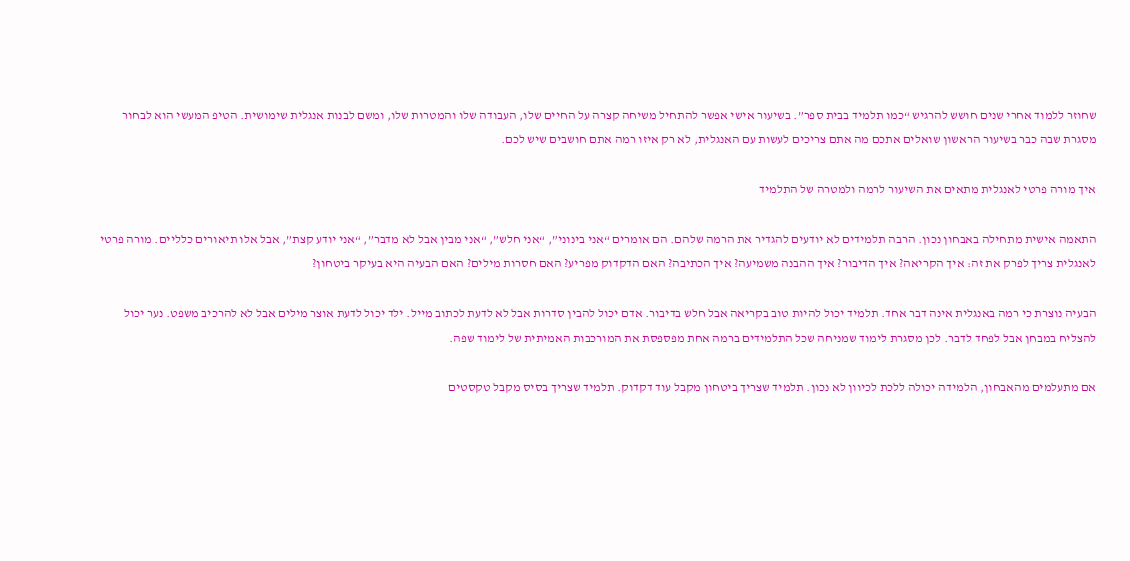שחוזר ללמוד אחרי שנים חושש להרגיש “כמו תלמיד בבית ספר”. בשיעור אישי אפשר להתחיל משיחה קצרה על החיים שלו, העבודה שלו והמטרות שלו, ומשם לבנות אנגלית שימושית. הטיפ המעשי הוא לבחור מסגרת שבה כבר בשיעור הראשון שואלים אתכם מה אתם צריכים לעשות עם האנגלית, לא רק איזו רמה אתם חושבים שיש לכם.

איך מורה פרטי לאנגלית מתאים את השיעור לרמה ולמטרה של התלמיד

התאמה אישית מתחילה באבחון נכון. הרבה תלמידים לא יודעים להגדיר את הרמה שלהם. הם אומרים “אני בינוני”, “אני חלש”, “אני מבין אבל לא מדבר”, “אני יודע קצת”, אבל אלו תיאורים כלליים. מורה פרטי לאנגלית צריך לפרק את זה: איך הקריאה? איך הדיבור? איך ההבנה משמיעה? איך הכתיבה? האם הדקדוק מפריע? האם חסרות מילים? האם הבעיה היא בעיקר ביטחון?

הבעיה נוצרת כי רמה באנגלית אינה דבר אחד. תלמיד יכול להיות טוב בקריאה אבל חלש בדיבור. אדם יכול להבין סדרות אבל לא לדעת לכתוב מייל. ילד יכול לדעת אוצר מילים אבל לא להרכיב משפט. נער יכול להצליח במבחן אבל לפחד לדבר. לכן מסגרת לימוד שמניחה שכל התלמידים ברמה אחת מפספסת את המורכבות האמיתית של לימוד שפה.

אם מתעלמים מהאבחון, הלמידה יכולה ללכת לכיוון לא נכון. תלמיד שצריך ביטחון מקבל עוד דקדוק. תלמיד שצריך בסיס מקבל טקסטים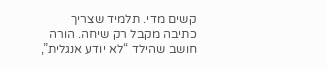קשים מדי. תלמיד שצריך כתיבה מקבל רק שיחה. הורה חושב שהילד “לא יודע אנגלית”,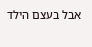אבל בעצם הילד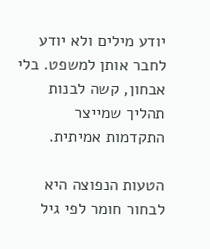יודע מילים ולא יודע לחבר אותן למשפט. בלי אבחון, קשה לבנות תהליך שמייצר התקדמות אמיתית.

הטעות הנפוצה היא לבחור חומר לפי גיל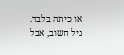או כיתה בלבד. גיל חשוב, אבל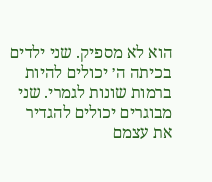הוא לא מספיק. שני ילדים בכיתה ה׳ יכולים להיות ברמות שונות לגמרי. שני מבוגרים יכולים להגדיר את עצמם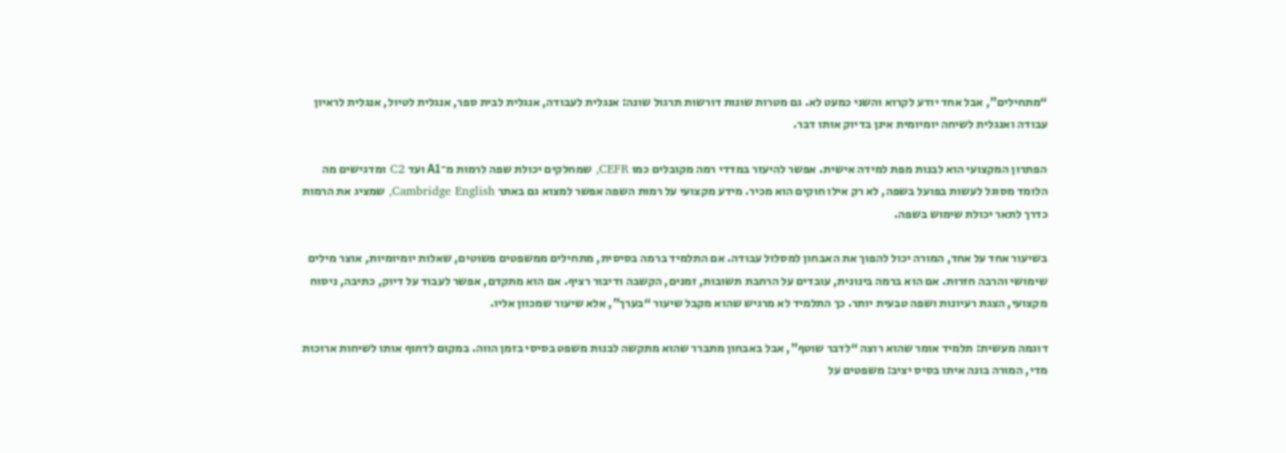“מתחילים”, אבל אחד יודע לקרוא והשני כמעט לא. גם מטרות שונות דורשות תרגול שונה: אנגלית לעבודה, אנגלית לבית ספר, אנגלית לטיול, אנגלית לראיון עבודה ואנגלית לשיחה יומיומית אינן בדיוק אותו דבר.

הפתרון המקצועי הוא לבנות מפת למידה אישית. אפשר להיעזר במדדי רמה מקובלים כמו CEFR, שמחלקים יכולת שפה לרמות מ־A1 ועד C2 ומדגישים מה הלומד מסוגל לעשות בפועל בשפה, לא רק אילו חוקים הוא מכיר. מידע מקצועי על רמות השפה אפשר למצוא גם באתר Cambridge English, שמציג את הרמות כדרך לתאר יכולת שימוש בשפה.

בשיעור אחד על אחד, המורה יכול להפוך את האבחון למסלול עבודה. אם התלמיד ברמה בסיסית, מתחילים ממשפטים פשוטים, שאלות יומיומיות, אוצר מילים שימושי והרבה חזרות. אם הוא ברמה בינונית, עובדים על הרחבת תשובות, זמנים, הקשבה ודיבור רציף. אם הוא מתקדם, אפשר לעבוד על דיוק, כתיבה, ניסוח מקצועי, הצגת רעיונות ושפה טבעית יותר. כך התלמיד לא מרגיש שהוא מקבל שיעור “בערך”, אלא שיעור שמכוון אליו.

דוגמה מעשית: תלמיד אומר שהוא רוצה “לדבר שוטף”, אבל באבחון מתברר שהוא מתקשה לבנות משפט בסיסי בזמן הווה. במקום לדחוף אותו לשיחות ארוכות מדי, המורה בונה איתו בסיס יציב: משפטים על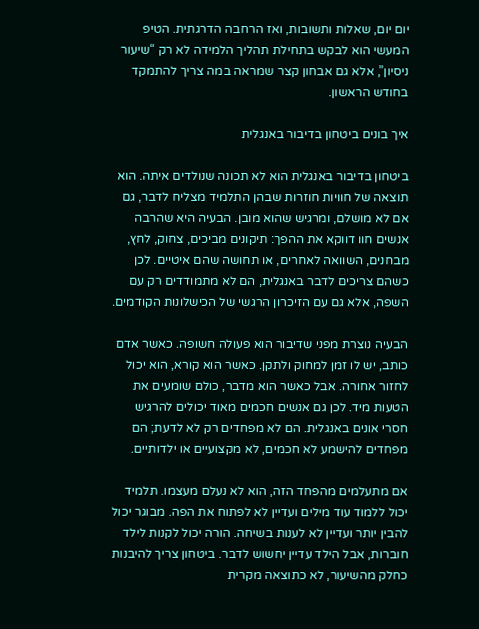יום יום, שאלות ותשובות, ואז הרחבה הדרגתית. הטיפ המעשי הוא לבקש בתחילת תהליך הלמידה לא רק “שיעור ניסיון”, אלא גם אבחון קצר שמראה במה צריך להתמקד בחודש הראשון.

איך בונים ביטחון בדיבור באנגלית

ביטחון בדיבור באנגלית הוא לא תכונה שנולדים איתה. הוא תוצאה של חוויות חוזרות שבהן התלמיד מצליח לדבר, גם אם לא מושלם, ומרגיש שהוא מובן. הבעיה היא שהרבה אנשים חוו דווקא את ההפך: תיקונים מביכים, צחוק, לחץ, מבחנים, השוואה לאחרים, או תחושה שהם איטיים. לכן כשהם צריכים לדבר באנגלית, הם לא מתמודדים רק עם השפה, אלא גם עם הזיכרון הרגשי של הכישלונות הקודמים.

הבעיה נוצרת מפני שדיבור הוא פעולה חשופה. כאשר אדם כותב, יש לו זמן למחוק ולתקן. כאשר הוא קורא, הוא יכול לחזור אחורה. אבל כאשר הוא מדבר, כולם שומעים את הטעות מיד. לכן גם אנשים חכמים מאוד יכולים להרגיש חסרי אונים באנגלית. הם לא מפחדים רק לא לדעת; הם מפחדים להישמע לא חכמים, לא מקצועיים או ילדותיים.

אם מתעלמים מהפחד הזה, הוא לא נעלם מעצמו. תלמיד יכול ללמוד עוד מילים ועדיין לא לפתוח את הפה. מבוגר יכול להבין יותר ועדיין לא לענות בשיחה. הורה יכול לקנות לילד חוברות, אבל הילד עדיין יחשוש לדבר. ביטחון צריך להיבנות כחלק מהשיעור, לא כתוצאה מקרית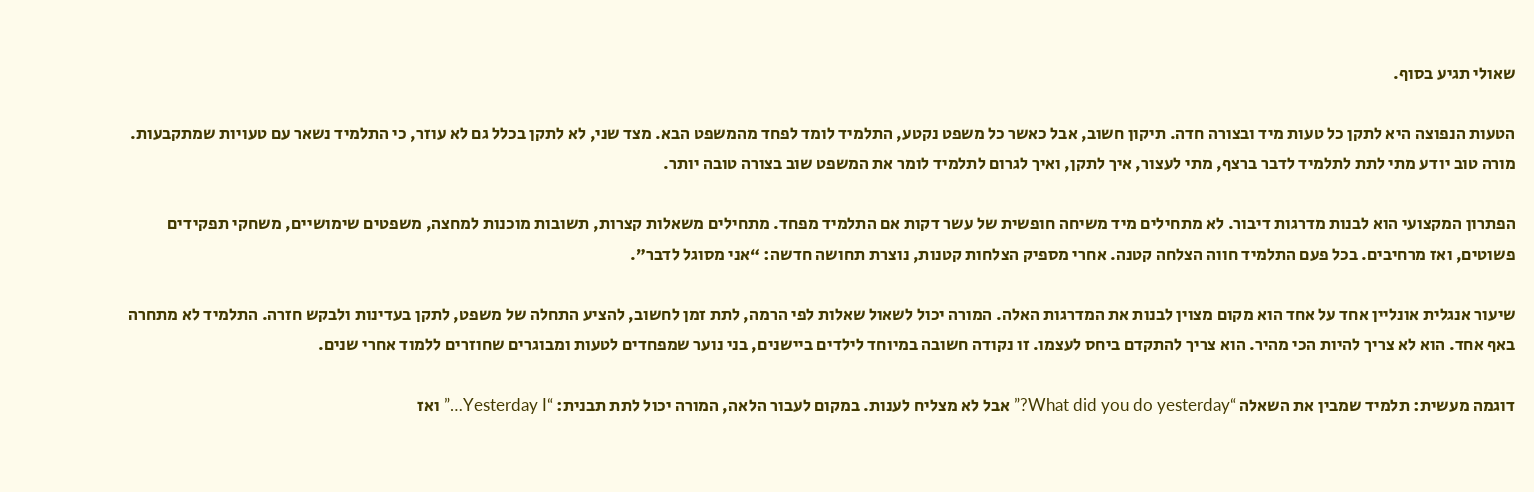שאולי תגיע בסוף.

הטעות הנפוצה היא לתקן כל טעות מיד ובצורה חדה. תיקון חשוב, אבל כאשר כל משפט נקטע, התלמיד לומד לפחד מהמשפט הבא. מצד שני, לא לתקן בכלל גם לא עוזר, כי התלמיד נשאר עם טעויות שמתקבעות. מורה טוב יודע מתי לתת לתלמיד לדבר ברצף, מתי לעצור, איך לתקן, ואיך לגרום לתלמיד לומר את המשפט שוב בצורה טובה יותר.

הפתרון המקצועי הוא לבנות מדרגות דיבור. לא מתחילים מיד משיחה חופשית של עשר דקות אם התלמיד מפחד. מתחילים משאלות קצרות, תשובות מוכנות למחצה, משפטים שימושיים, משחקי תפקידים פשוטים, ואז מרחיבים. בכל פעם התלמיד חווה הצלחה קטנה. אחרי מספיק הצלחות קטנות, נוצרת תחושה חדשה: “אני מסוגל לדבר”.

שיעור אנגלית אונליין אחד על אחד הוא מקום מצוין לבנות את המדרגות האלה. המורה יכול לשאול שאלות לפי הרמה, לתת זמן לחשוב, להציע התחלה של משפט, לתקן בעדינות ולבקש חזרה. התלמיד לא מתחרה באף אחד. הוא לא צריך להיות הכי מהיר. הוא צריך להתקדם ביחס לעצמו. זו נקודה חשובה במיוחד לילדים ביישנים, בני נוער שמפחדים לטעות ומבוגרים שחוזרים ללמוד אחרי שנים.

דוגמה מעשית: תלמיד שמבין את השאלה “What did you do yesterday?” אבל לא מצליח לענות. במקום לעבור הלאה, המורה יכול לתת תבנית: “Yesterday I…” ואז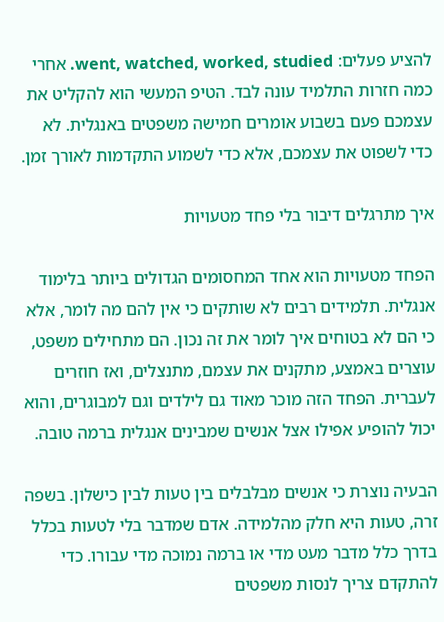להציע פעלים: went, watched, worked, studied. אחרי כמה חזרות התלמיד עונה לבד. הטיפ המעשי הוא להקליט את עצמכם פעם בשבוע אומרים חמישה משפטים באנגלית. לא כדי לשפוט את עצמכם, אלא כדי לשמוע התקדמות לאורך זמן.

איך מתרגלים דיבור בלי פחד מטעויות

הפחד מטעויות הוא אחד המחסומים הגדולים ביותר בלימוד אנגלית. תלמידים רבים לא שותקים כי אין להם מה לומר, אלא כי הם לא בטוחים איך לומר את זה נכון. הם מתחילים משפט, עוצרים באמצע, מתקנים את עצמם, מתנצלים, ואז חוזרים לעברית. הפחד הזה מוכר מאוד גם לילדים וגם למבוגרים, והוא יכול להופיע אפילו אצל אנשים שמבינים אנגלית ברמה טובה.

הבעיה נוצרת כי אנשים מבלבלים בין טעות לבין כישלון. בשפה זרה, טעות היא חלק מהלמידה. אדם שמדבר בלי לטעות בכלל בדרך כלל מדבר מעט מדי או ברמה נמוכה מדי עבורו. כדי להתקדם צריך לנסות משפטים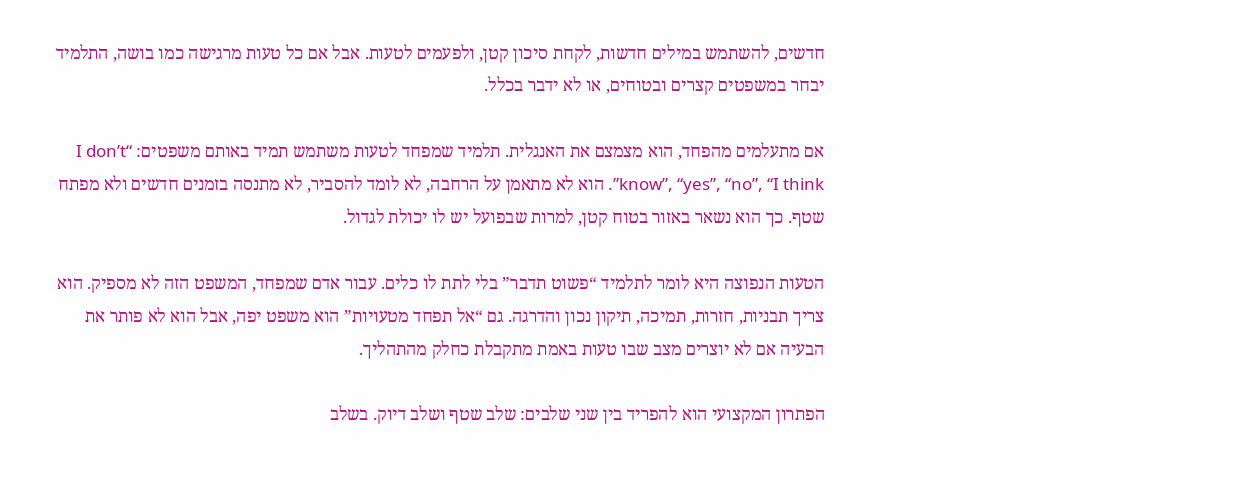חדשים, להשתמש במילים חדשות, לקחת סיכון קטן, ולפעמים לטעות. אבל אם כל טעות מרגישה כמו בושה, התלמיד יבחר במשפטים קצרים ובטוחים, או לא ידבר בכלל.

אם מתעלמים מהפחד, הוא מצמצם את האנגלית. תלמיד שמפחד לטעות משתמש תמיד באותם משפטים: “I don’t know”, “yes”, “no”, “I think”. הוא לא מתאמן על הרחבה, לא לומד להסביר, לא מתנסה בזמנים חדשים ולא מפתח שטף. כך הוא נשאר באזור בטוח קטן, למרות שבפועל יש לו יכולת לגדול.

הטעות הנפוצה היא לומר לתלמיד “פשוט תדבר” בלי לתת לו כלים. עבור אדם שמפחד, המשפט הזה לא מספיק. הוא צריך תבניות, חזרות, תמיכה, תיקון נכון והדרגה. גם “אל תפחד מטעויות” הוא משפט יפה, אבל הוא לא פותר את הבעיה אם לא יוצרים מצב שבו טעות באמת מתקבלת כחלק מהתהליך.

הפתרון המקצועי הוא להפריד בין שני שלבים: שלב שטף ושלב דיוק. בשלב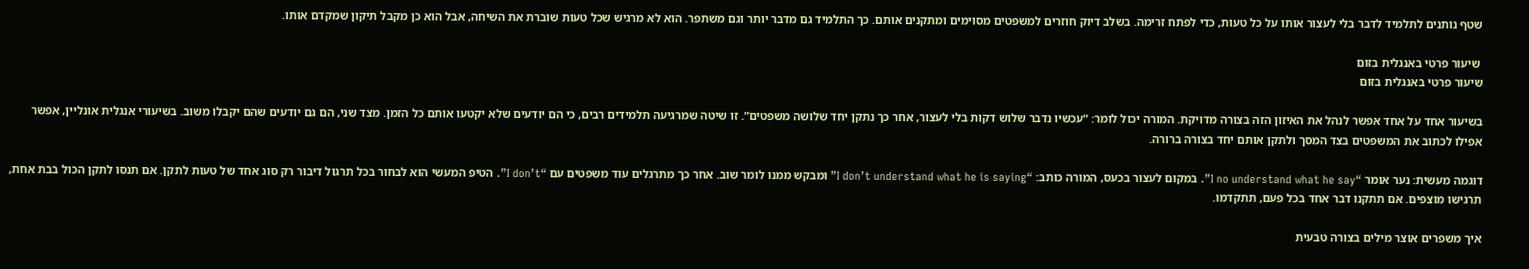שטף נותנים לתלמיד לדבר בלי לעצור אותו על כל טעות, כדי לפתח זרימה. בשלב דיוק חוזרים למשפטים מסוימים ומתקנים אותם. כך התלמיד גם מדבר יותר וגם משתפר. הוא לא מרגיש שכל טעות שוברת את השיחה, אבל הוא כן מקבל תיקון שמקדם אותו.

 שיעור פרטי באנגלית בזום
שיעור פרטי באנגלית בזום

בשיעור אחד על אחד אפשר לנהל את האיזון הזה בצורה מדויקת. המורה יכול לומר: “עכשיו נדבר שלוש דקות בלי לעצור, אחר כך נתקן יחד שלושה משפטים”. זו שיטה שמרגיעה תלמידים רבים, כי הם יודעים שלא יקטעו אותם כל הזמן. מצד שני, הם גם יודעים שהם יקבלו משוב. בשיעורי אנגלית אונליין, אפשר אפילו לכתוב את המשפטים בצד המסך ולתקן אותם יחד בצורה ברורה.

דוגמה מעשית: נער אומר “I no understand what he say”. במקום לעצור בכעס, המורה כותב: “I don’t understand what he is saying” ומבקש ממנו לומר שוב. אחר כך מתרגלים עוד משפטים עם “I don’t”. הטיפ המעשי הוא לבחור בכל תרגול דיבור רק סוג אחד של טעות לתקן. אם תנסו לתקן הכול בבת אחת, תרגישו מוצפים. אם תתקנו דבר אחד בכל פעם, תתקדמו.

איך משפרים אוצר מילים בצורה טבעית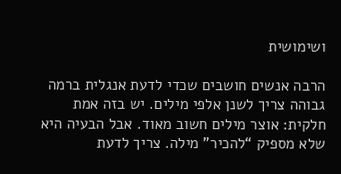ושימושית

הרבה אנשים חושבים שכדי לדעת אנגלית ברמה גבוהה צריך לשנן אלפי מילים. יש בזה אמת חלקית: אוצר מילים חשוב מאוד. אבל הבעיה היא שלא מספיק “להכיר” מילה. צריך לדעת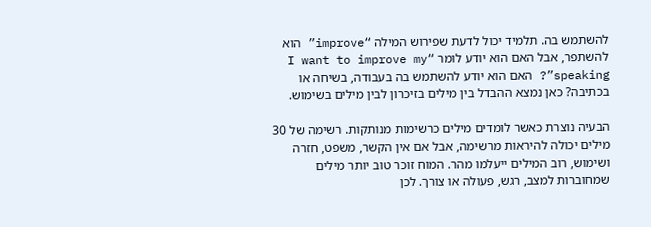להשתמש בה. תלמיד יכול לדעת שפירוש המילה “improve” הוא להשתפר, אבל האם הוא יודע לומר “I want to improve my speaking”? האם הוא יודע להשתמש בה בעבודה, בשיחה או בכתיבה? כאן נמצא ההבדל בין מילים בזיכרון לבין מילים בשימוש.

הבעיה נוצרת כאשר לומדים מילים כרשימות מנותקות. רשימה של 30 מילים יכולה להיראות מרשימה, אבל אם אין הקשר, משפט, חזרה ושימוש, רוב המילים ייעלמו מהר. המוח זוכר טוב יותר מילים שמחוברות למצב, רגש, פעולה או צורך. לכן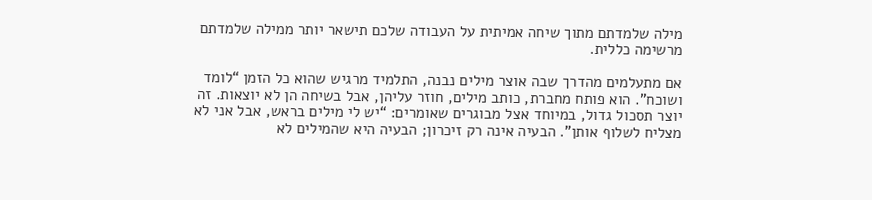מילה שלמדתם מתוך שיחה אמיתית על העבודה שלכם תישאר יותר ממילה שלמדתם מרשימה כללית.

אם מתעלמים מהדרך שבה אוצר מילים נבנה, התלמיד מרגיש שהוא כל הזמן “לומד ושוכח”. הוא פותח מחברת, כותב מילים, חוזר עליהן, אבל בשיחה הן לא יוצאות. זה יוצר תסכול גדול, במיוחד אצל מבוגרים שאומרים: “יש לי מילים בראש, אבל אני לא מצליח לשלוף אותן”. הבעיה אינה רק זיכרון; הבעיה היא שהמילים לא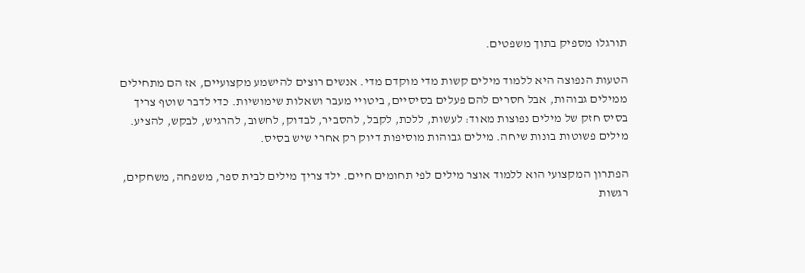תורגלו מספיק בתוך משפטים.

הטעות הנפוצה היא ללמוד מילים קשות מדי מוקדם מדי. אנשים רוצים להישמע מקצועיים, אז הם מתחילים ממילים גבוהות, אבל חסרים להם פעלים בסיסיים, ביטויי מעבר ושאלות שימושיות. כדי לדבר שוטף צריך בסיס חזק של מילים נפוצות מאוד: לעשות, ללכת, לקבל, להסביר, לבדוק, לחשוב, להרגיש, לבקש, להציע. מילים פשוטות בונות שיחה. מילים גבוהות מוסיפות דיוק רק אחרי שיש בסיס.

הפתרון המקצועי הוא ללמוד אוצר מילים לפי תחומים חיים. ילד צריך מילים לבית ספר, משפחה, משחקים, רגשות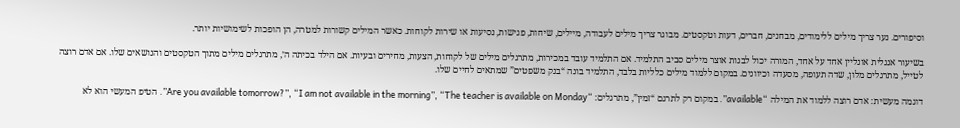וסיפורים. נער צריך מילים ללימודים, מבחנים, חברים, דעות וטקסטים. מבוגר צריך מילים לעבודה, מיילים, שיחות, פגישות, נסיעות או שירות לקוחות. כאשר המילים קשורות למטרה, הן הופכות לשימושיות יותר.

בשיעור אנגלית אונליין אחד על אחד, המורה יכול לבנות אוצר מילים סביב התלמיד. אם התלמיד עובד במכירות, מתרגלים מילים של לקוחות, הצעות, מחירים ובעיות. אם הילד בכיתה ה׳, מתרגלים מילים מתוך הטקסטים והנושאים שלו. אם אדם רוצה לטייל, מתרגלים מלון, שדה תעופה, מסעדה וכיוונים. במקום ללמוד מילים כלליות בלבד, התלמיד בונה “בנק משפטים” שמתאים לחיים שלו.

דוגמה מעשית: אדם רוצה ללמוד את המילה “available”. במקום רק לתרגם “זמין”, מתרגלים: “Are you available tomorrow?”, “I am not available in the morning”, “The teacher is available on Monday”. הטיפ המעשי הוא לא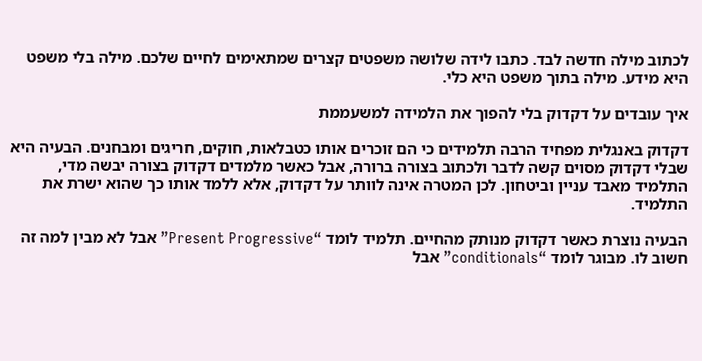לכתוב מילה חדשה לבד. כתבו לידה שלושה משפטים קצרים שמתאימים לחיים שלכם. מילה בלי משפט היא מידע. מילה בתוך משפט היא כלי.

איך עובדים על דקדוק בלי להפוך את הלמידה למשעממת

דקדוק באנגלית מפחיד הרבה תלמידים כי הם זוכרים אותו כטבלאות, חוקים, חריגים ומבחנים. הבעיה היא שבלי דקדוק מסוים קשה לדבר ולכתוב בצורה ברורה, אבל כאשר מלמדים דקדוק בצורה יבשה מדי, התלמיד מאבד עניין וביטחון. לכן המטרה אינה לוותר על דקדוק, אלא ללמד אותו כך שהוא ישרת את התלמיד.

הבעיה נוצרת כאשר דקדוק מנותק מהחיים. תלמיד לומד “Present Progressive” אבל לא מבין למה זה חשוב לו. מבוגר לומד “conditionals” אבל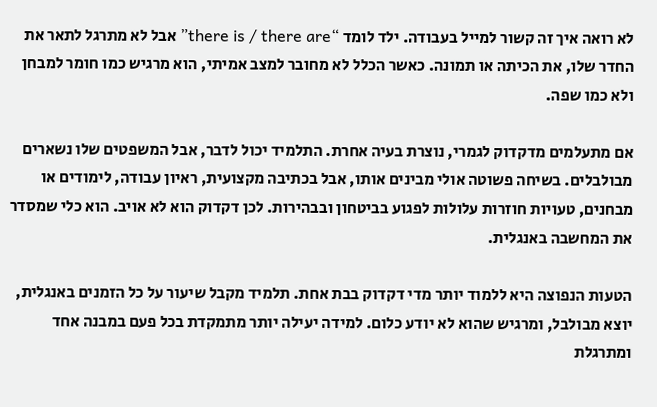לא רואה איך זה קשור למייל בעבודה. ילד לומד “there is / there are” אבל לא מתרגל לתאר את החדר שלו, את הכיתה או תמונה. כאשר הכלל לא מחובר למצב אמיתי, הוא מרגיש כמו חומר למבחן ולא כמו שפה.

אם מתעלמים מדקדוק לגמרי, נוצרת בעיה אחרת. התלמיד יכול לדבר, אבל המשפטים שלו נשארים מבולבלים. בשיחה פשוטה אולי מבינים אותו, אבל בכתיבה מקצועית, ראיון עבודה, לימודים או מבחנים, טעויות חוזרות עלולות לפגוע בביטחון ובבהירות. לכן דקדוק הוא לא אויב. הוא כלי שמסדר את המחשבה באנגלית.

הטעות הנפוצה היא ללמוד יותר מדי דקדוק בבת אחת. תלמיד מקבל שיעור על כל הזמנים באנגלית, יוצא מבולבל, ומרגיש שהוא לא יודע כלום. למידה יעילה יותר מתמקדת בכל פעם במבנה אחד ומתרגלת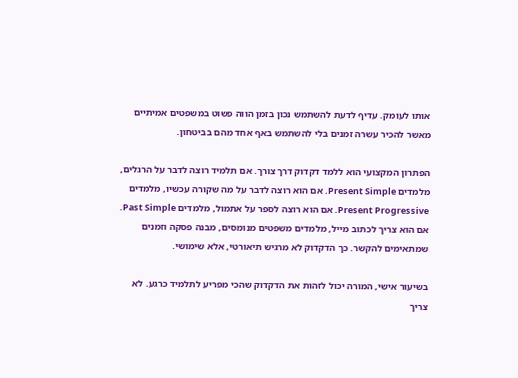אותו לעומק. עדיף לדעת להשתמש נכון בזמן הווה פשוט במשפטים אמיתיים מאשר להכיר עשרה זמנים בלי להשתמש באף אחד מהם בביטחון.

הפתרון המקצועי הוא ללמד דקדוק דרך צורך. אם תלמיד רוצה לדבר על הרגלים, מלמדים Present Simple. אם הוא רוצה לדבר על מה שקורה עכשיו, מלמדים Present Progressive. אם הוא רוצה לספר על אתמול, מלמדים Past Simple. אם הוא צריך לכתוב מייל, מלמדים משפטים מנומסים, מבנה פסקה וזמנים שמתאימים להקשר. כך הדקדוק לא מרגיש תיאורטי, אלא שימושי.

בשיעור אישי, המורה יכול לזהות את הדקדוק שהכי מפריע לתלמיד כרגע. לא צריך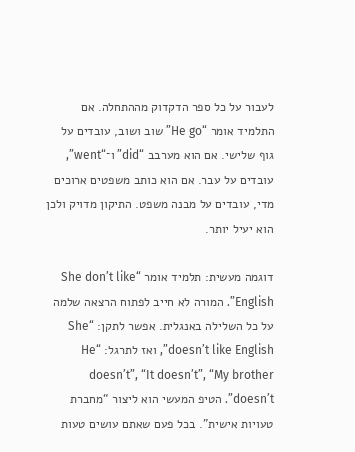לעבור על כל ספר הדקדוק מההתחלה. אם התלמיד אומר “He go” שוב ושוב, עובדים על גוף שלישי. אם הוא מערבב “did” ו־“went”, עובדים על עבר. אם הוא כותב משפטים ארוכים מדי, עובדים על מבנה משפט. התיקון מדויק ולכן הוא יעיל יותר.

דוגמה מעשית: תלמיד אומר “She don’t like English”. המורה לא חייב לפתוח הרצאה שלמה על כל השלילה באנגלית. אפשר לתקן: “She doesn’t like English”, ואז לתרגל: “He doesn’t”, “It doesn’t”, “My brother doesn’t”. הטיפ המעשי הוא ליצור “מחברת טעויות אישית”. בכל פעם שאתם עושים טעות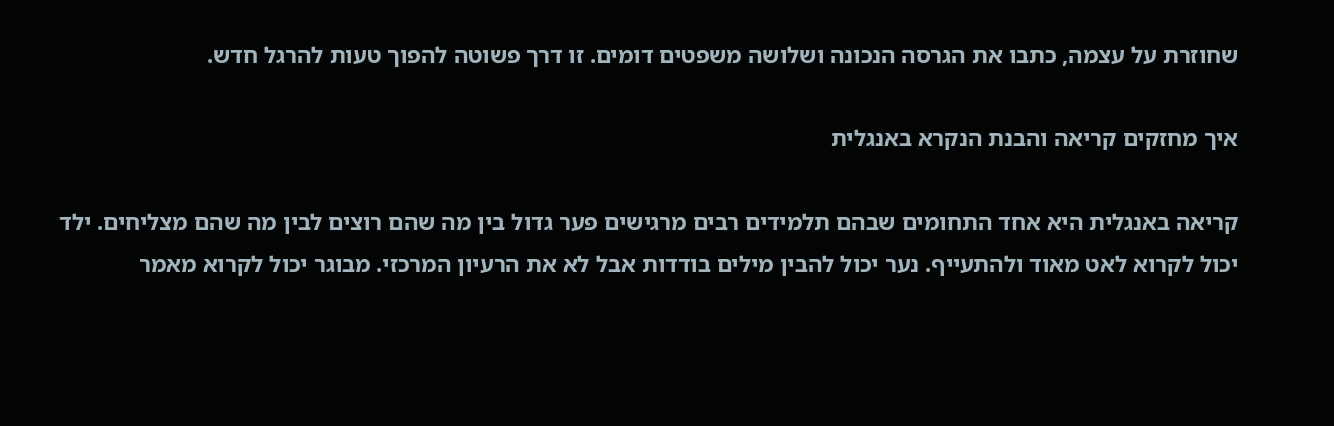שחוזרת על עצמה, כתבו את הגרסה הנכונה ושלושה משפטים דומים. זו דרך פשוטה להפוך טעות להרגל חדש.

איך מחזקים קריאה והבנת הנקרא באנגלית

קריאה באנגלית היא אחד התחומים שבהם תלמידים רבים מרגישים פער גדול בין מה שהם רוצים לבין מה שהם מצליחים. ילד יכול לקרוא לאט מאוד ולהתעייף. נער יכול להבין מילים בודדות אבל לא את הרעיון המרכזי. מבוגר יכול לקרוא מאמר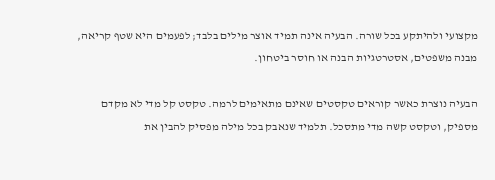מקצועי ולהיתקע בכל שורה. הבעיה אינה תמיד אוצר מילים בלבד; לפעמים היא שטף קריאה, מבנה משפטים, אסטרטגיות הבנה או חוסר ביטחון.

הבעיה נוצרת כאשר קוראים טקסטים שאינם מתאימים לרמה. טקסט קל מדי לא מקדם מספיק, וטקסט קשה מדי מתסכל. תלמיד שנאבק בכל מילה מפסיק להבין את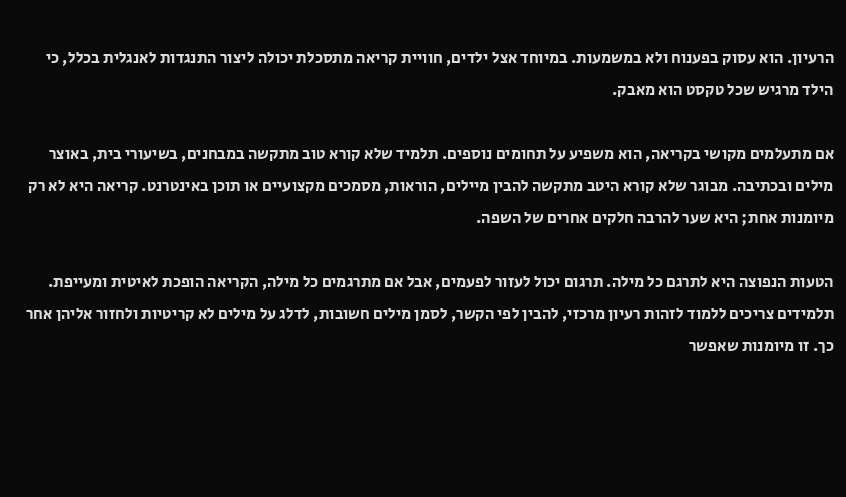הרעיון. הוא עסוק בפענוח ולא במשמעות. במיוחד אצל ילדים, חוויית קריאה מתסכלת יכולה ליצור התנגדות לאנגלית בכלל, כי הילד מרגיש שכל טקסט הוא מאבק.

אם מתעלמים מקושי בקריאה, הוא משפיע על תחומים נוספים. תלמיד שלא קורא טוב מתקשה במבחנים, בשיעורי בית, באוצר מילים ובכתיבה. מבוגר שלא קורא היטב מתקשה להבין מיילים, הוראות, מסמכים מקצועיים או תוכן באינטרנט. קריאה היא לא רק מיומנות אחת; היא שער להרבה חלקים אחרים של השפה.

הטעות הנפוצה היא לתרגם כל מילה. תרגום יכול לעזור לפעמים, אבל אם מתרגמים כל מילה, הקריאה הופכת לאיטית ומעייפת. תלמידים צריכים ללמוד לזהות רעיון מרכזי, להבין לפי הקשר, לסמן מילים חשובות, לדלג על מילים לא קריטיות ולחזור אליהן אחר כך. זו מיומנות שאפשר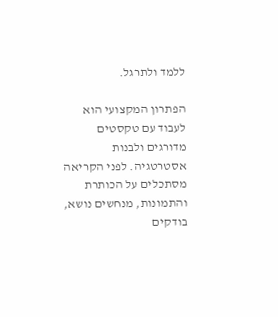ללמד ולתרגל.

הפתרון המקצועי הוא לעבוד עם טקסטים מדורגים ולבנות אסטרטגיה. לפני הקריאה מסתכלים על הכותרת והתמונות, מנחשים נושא, בודקים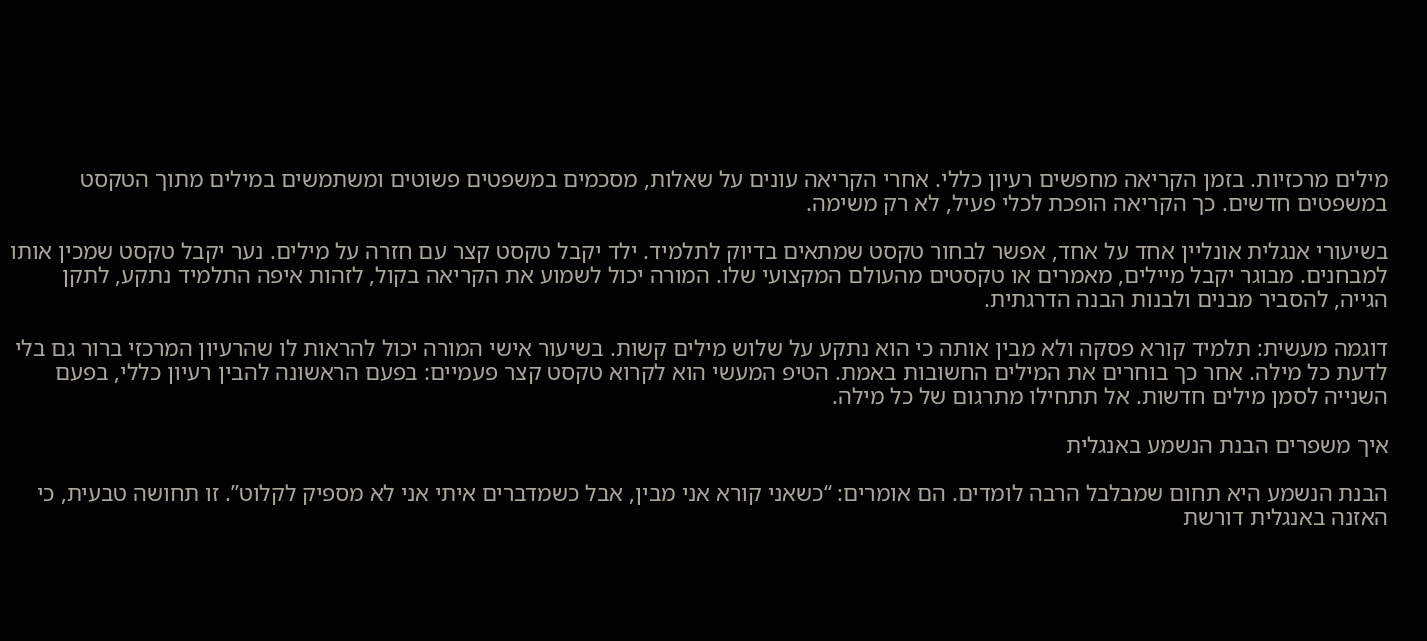מילים מרכזיות. בזמן הקריאה מחפשים רעיון כללי. אחרי הקריאה עונים על שאלות, מסכמים במשפטים פשוטים ומשתמשים במילים מתוך הטקסט במשפטים חדשים. כך הקריאה הופכת לכלי פעיל, לא רק משימה.

בשיעורי אנגלית אונליין אחד על אחד, אפשר לבחור טקסט שמתאים בדיוק לתלמיד. ילד יקבל טקסט קצר עם חזרה על מילים. נער יקבל טקסט שמכין אותו למבחנים. מבוגר יקבל מיילים, מאמרים או טקסטים מהעולם המקצועי שלו. המורה יכול לשמוע את הקריאה בקול, לזהות איפה התלמיד נתקע, לתקן הגייה, להסביר מבנים ולבנות הבנה הדרגתית.

דוגמה מעשית: תלמיד קורא פסקה ולא מבין אותה כי הוא נתקע על שלוש מילים קשות. בשיעור אישי המורה יכול להראות לו שהרעיון המרכזי ברור גם בלי לדעת כל מילה. אחר כך בוחרים את המילים החשובות באמת. הטיפ המעשי הוא לקרוא טקסט קצר פעמיים: בפעם הראשונה להבין רעיון כללי, בפעם השנייה לסמן מילים חדשות. אל תתחילו מתרגום של כל מילה.

איך משפרים הבנת הנשמע באנגלית

הבנת הנשמע היא תחום שמבלבל הרבה לומדים. הם אומרים: “כשאני קורא אני מבין, אבל כשמדברים איתי אני לא מספיק לקלוט”. זו תחושה טבעית, כי האזנה באנגלית דורשת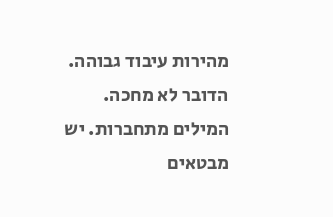מהירות עיבוד גבוהה. הדובר לא מחכה. המילים מתחברות. יש מבטאים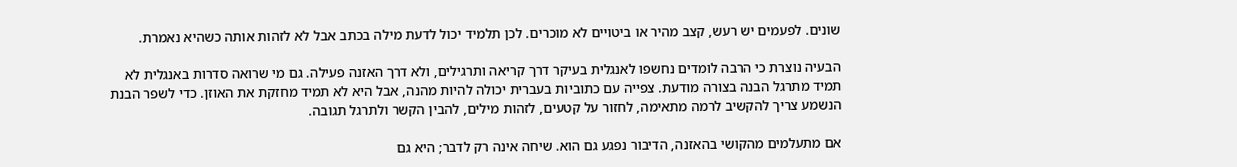שונים. לפעמים יש רעש, קצב מהיר או ביטויים לא מוכרים. לכן תלמיד יכול לדעת מילה בכתב אבל לא לזהות אותה כשהיא נאמרת.

הבעיה נוצרת כי הרבה לומדים נחשפו לאנגלית בעיקר דרך קריאה ותרגילים, ולא דרך האזנה פעילה. גם מי שרואה סדרות באנגלית לא תמיד מתרגל הבנה בצורה מודעת. צפייה עם כתוביות בעברית יכולה להיות מהנה, אבל היא לא תמיד מחזקת את האוזן. כדי לשפר הבנת הנשמע צריך להקשיב לרמה מתאימה, לחזור על קטעים, לזהות מילים, להבין הקשר ולתרגל תגובה.

אם מתעלמים מהקושי בהאזנה, הדיבור נפגע גם הוא. שיחה אינה רק לדבר; היא גם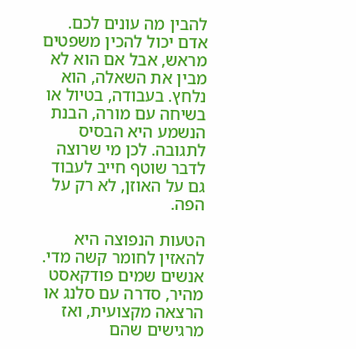להבין מה עונים לכם. אדם יכול להכין משפטים מראש, אבל אם הוא לא מבין את השאלה, הוא נלחץ. בעבודה, בטיול או בשיחה עם מורה, הבנת הנשמע היא הבסיס לתגובה. לכן מי שרוצה לדבר שוטף חייב לעבוד גם על האוזן, לא רק על הפה.

הטעות הנפוצה היא להאזין לחומר קשה מדי. אנשים שמים פודקאסט מהיר, סדרה עם סלנג או הרצאה מקצועית, ואז מרגישים שהם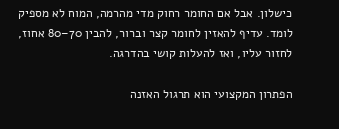כישלון. אבל אם החומר רחוק מדי מהרמה, המוח לא מספיק לומד. עדיף להאזין לחומר קצר וברור, להבין 70–80 אחוז, לחזור עליו, ואז להעלות קושי בהדרגה.

הפתרון המקצועי הוא תרגול האזנה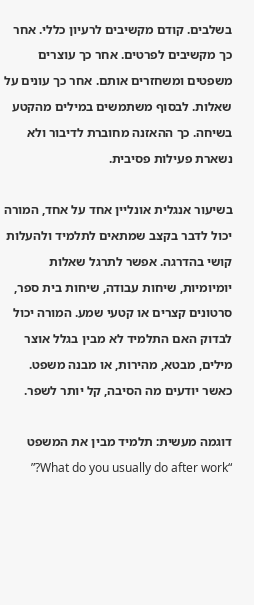בשלבים. קודם מקשיבים לרעיון כללי. אחר כך מקשיבים לפרטים. אחר כך עוצרים משפטים ומשחזרים אותם. אחר כך עונים על שאלות. לבסוף משתמשים במילים מהקטע בשיחה. כך ההאזנה מחוברת לדיבור ולא נשארת פעילות פסיבית.

בשיעור אנגלית אונליין אחד על אחד, המורה יכול לדבר בקצב שמתאים לתלמיד ולהעלות קושי בהדרגה. אפשר לתרגל שאלות יומיומיות, שיחות עבודה, שיחות בית ספר, סרטונים קצרים או קטעי שמע. המורה יכול לבדוק האם התלמיד לא מבין בגלל אוצר מילים, מבטא, מהירות, או מבנה משפט. כאשר יודעים מה הסיבה, קל יותר לשפר.

דוגמה מעשית: תלמיד מבין את המשפט “What do you usually do after work?”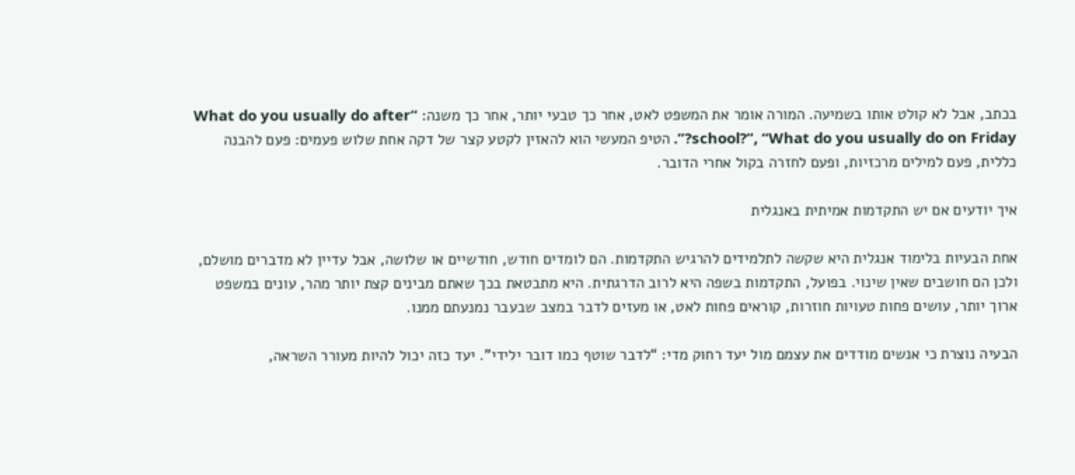בכתב, אבל לא קולט אותו בשמיעה. המורה אומר את המשפט לאט, אחר כך טבעי יותר, אחר כך משנה: “What do you usually do after school?”, “What do you usually do on Friday?”. הטיפ המעשי הוא להאזין לקטע קצר של דקה אחת שלוש פעמים: פעם להבנה כללית, פעם למילים מרכזיות, ופעם לחזרה בקול אחרי הדובר.

איך יודעים אם יש התקדמות אמיתית באנגלית

אחת הבעיות בלימוד אנגלית היא שקשה לתלמידים להרגיש התקדמות. הם לומדים חודש, חודשיים או שלושה, אבל עדיין לא מדברים מושלם, ולכן הם חושבים שאין שינוי. בפועל, התקדמות בשפה היא לרוב הדרגתית. היא מתבטאת בכך שאתם מבינים קצת יותר מהר, עונים במשפט ארוך יותר, עושים פחות טעויות חוזרות, קוראים פחות לאט, או מעזים לדבר במצב שבעבר נמנעתם ממנו.

הבעיה נוצרת כי אנשים מודדים את עצמם מול יעד רחוק מדי: “לדבר שוטף כמו דובר ילידי”. יעד כזה יכול להיות מעורר השראה,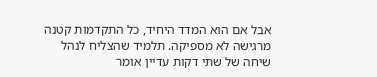אבל אם הוא המדד היחיד, כל התקדמות קטנה מרגישה לא מספיקה. תלמיד שהצליח לנהל שיחה של שתי דקות עדיין אומר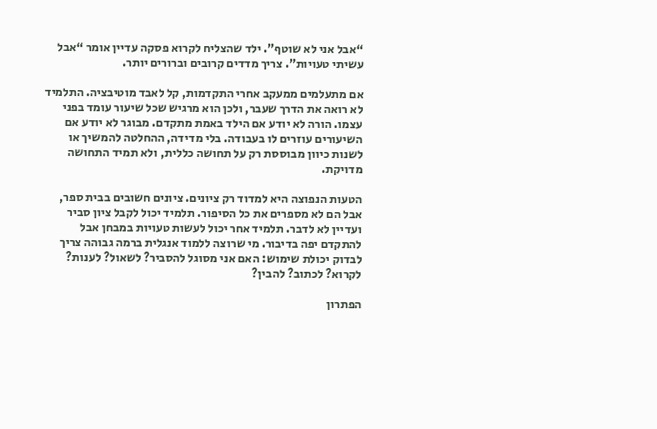“אבל אני לא שוטף”. ילד שהצליח לקרוא פסקה עדיין אומר “אבל עשיתי טעויות”. צריך מדדים קרובים וברורים יותר.

אם מתעלמים ממעקב אחרי התקדמות, קל לאבד מוטיבציה. התלמיד לא רואה את הדרך שעבר, ולכן הוא מרגיש שכל שיעור עומד בפני עצמו. הורה לא יודע אם הילד באמת מתקדם. מבוגר לא יודע אם השיעורים עוזרים לו בעבודה. בלי מדידה, ההחלטה להמשיך או לשנות כיוון מבוססת רק על תחושה כללית, ולא תמיד התחושה מדויקת.

הטעות הנפוצה היא למדוד רק ציונים. ציונים חשובים בבית ספר, אבל הם לא מספרים את כל הסיפור. תלמיד יכול לקבל ציון סביר ועדיין לא לדבר. תלמיד אחר יכול לעשות טעויות במבחן אבל להתקדם יפה בדיבור. מי שרוצה ללמוד אנגלית ברמה גבוהה צריך לבדוק יכולת שימוש: האם אני מסוגל להסביר? לשאול? לענות? לקרוא? לכתוב? להבין?

הפתרון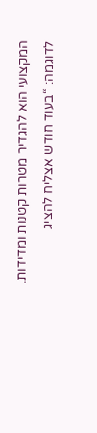המקצועי הוא להגדיר מטרות קטנות ומדידות. לדוגמה: “בעוד חודש אצליח להציג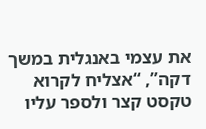את עצמי באנגלית במשך דקה”, “אצליח לקרוא טקסט קצר ולספר עליו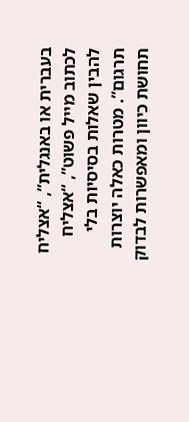בעברית או באנגלית”, “אצליח לכתוב מייל פשוט”, “אצליח להבין שאלות בסיסיות בלי תרגום”. מטרות כאלה יוצרות תחושת כיוון ומאפשרות לבדוק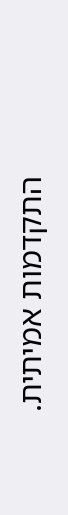התקדמות אמיתית.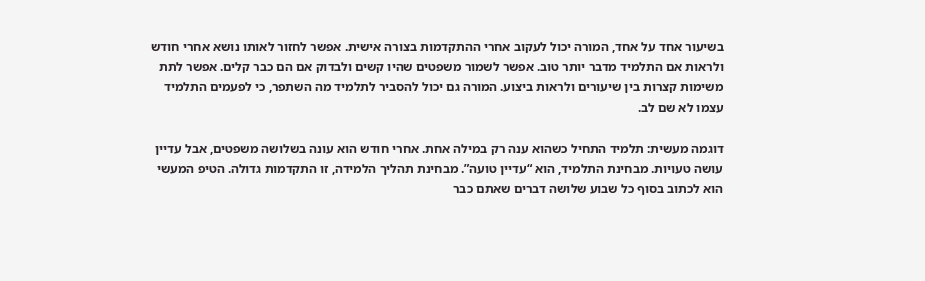בשיעור אחד על אחד, המורה יכול לעקוב אחרי ההתקדמות בצורה אישית. אפשר לחזור לאותו נושא אחרי חודש ולראות אם התלמיד מדבר יותר טוב. אפשר לשמור משפטים שהיו קשים ולבדוק אם הם כבר קלים. אפשר לתת משימות קצרות בין שיעורים ולראות ביצוע. המורה גם יכול להסביר לתלמיד מה השתפר, כי לפעמים התלמיד עצמו לא שם לב.

דוגמה מעשית: תלמיד התחיל כשהוא ענה רק במילה אחת. אחרי חודש הוא עונה בשלושה משפטים, אבל עדיין עושה טעויות. מבחינת התלמיד, הוא “עדיין טועה”. מבחינת תהליך הלמידה, זו התקדמות גדולה. הטיפ המעשי הוא לכתוב בסוף כל שבוע שלושה דברים שאתם כבר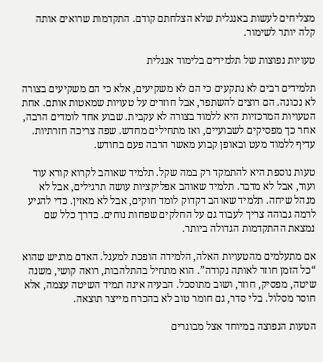מצליחים לעשות באנגלית שלא הצלחתם קודם. התקדמות שרואים אותה קלה יותר לשימור.

טעויות נפוצות של תלמידים בלימוד אנגלית

תלמידים רבים לא נתקעים כי הם לא משקיעים, אלא כי הם משקיעים בצורה לא נכונה. הם רוצים להשתפר, אבל חוזרים על טעויות שמאטות אותם. אחת הטעויות המרכזיות היא ללמוד בצורה לא עקבית. שבוע אחד לומדים הרבה, אחר כך מפסיקים לשבועיים, ואז מתחילים מחדש. שפה צריכה חזרתיות. עדיף ללמוד מעט ובאופן קבוע מאשר הרבה פעם בחודש.

טעות נוספת היא להתמקד רק במה שקל. תלמיד שאוהב לקרוא קורא עוד ועוד, אבל לא מדבר. תלמיד שאוהב אפליקציות עושה תרגילים, אבל לא מנהל שיחה. תלמיד שאוהב דקדוק לומד חוקים, אבל לא מאזין. כדי להגיע לרמה גבוהה צריך לעבוד גם על החלקים שפחות נוחים. בדרך כלל שם נמצאת ההתקדמות הגדולה ביותר.

אם מתעלמים מהטעויות האלה, הלמידה הופכת למעגל. האדם מרגיש שהוא “כל הזמן חוזר לאותה נקודה”. הוא מתחיל בהתלהבות, רואה קושי, משנה שיטה, מפסיק, חוזר, ושוב מתוסכל. הבעיה אינה תמיד השיטה עצמה, אלא חוסר מסלול. בלי סדר, גם חומר טוב לא בהכרח מייצר תוצאה.

הטעות הנפוצה במיוחד אצל מבוגרים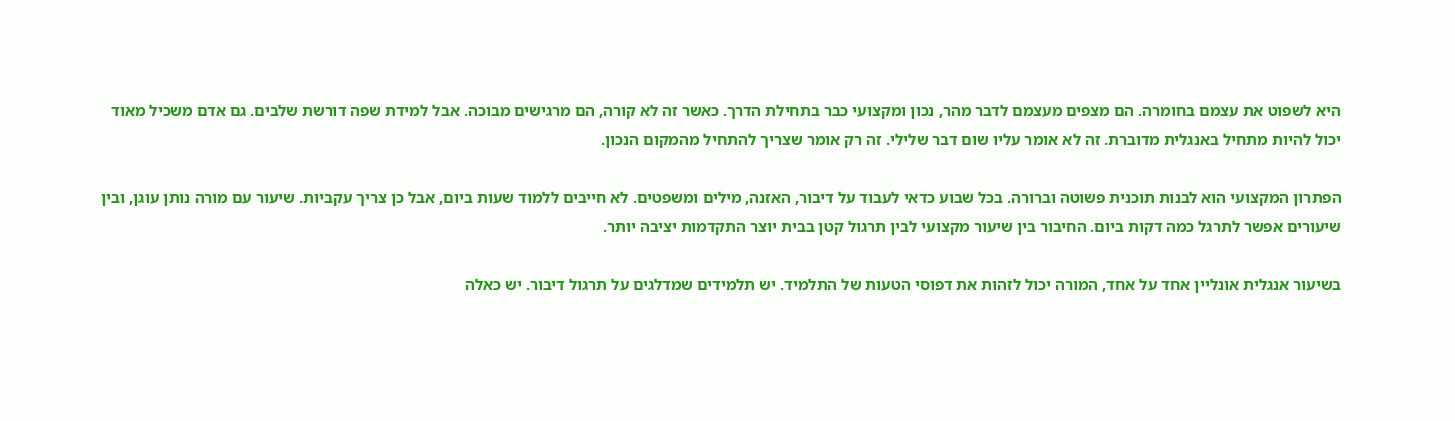היא לשפוט את עצמם בחומרה. הם מצפים מעצמם לדבר מהר, נכון ומקצועי כבר בתחילת הדרך. כאשר זה לא קורה, הם מרגישים מבוכה. אבל למידת שפה דורשת שלבים. גם אדם משכיל מאוד יכול להיות מתחיל באנגלית מדוברת. זה לא אומר עליו שום דבר שלילי. זה רק אומר שצריך להתחיל מהמקום הנכון.

הפתרון המקצועי הוא לבנות תוכנית פשוטה וברורה. בכל שבוע כדאי לעבוד על דיבור, האזנה, מילים ומשפטים. לא חייבים ללמוד שעות ביום, אבל כן צריך עקביות. שיעור עם מורה נותן עוגן, ובין שיעורים אפשר לתרגל כמה דקות ביום. החיבור בין שיעור מקצועי לבין תרגול קטן בבית יוצר התקדמות יציבה יותר.

בשיעור אנגלית אונליין אחד על אחד, המורה יכול לזהות את דפוסי הטעות של התלמיד. יש תלמידים שמדלגים על תרגול דיבור. יש כאלה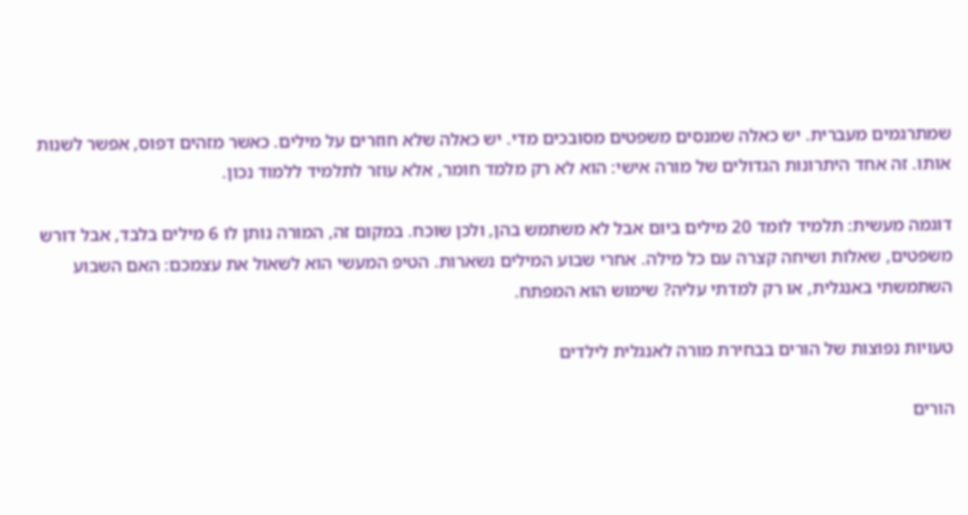שמתרגמים מעברית. יש כאלה שמנסים משפטים מסובכים מדי. יש כאלה שלא חוזרים על מילים. כאשר מזהים דפוס, אפשר לשנות אותו. זה אחד היתרונות הגדולים של מורה אישי: הוא לא רק מלמד חומר, אלא עוזר לתלמיד ללמוד נכון.

דוגמה מעשית: תלמיד לומד 20 מילים ביום אבל לא משתמש בהן, ולכן שוכח. במקום זה, המורה נותן לו 6 מילים בלבד, אבל דורש משפטים, שאלות ושיחה קצרה עם כל מילה. אחרי שבוע המילים נשארות. הטיפ המעשי הוא לשאול את עצמכם: האם השבוע השתמשתי באנגלית, או רק למדתי עליה? שימוש הוא המפתח.

טעויות נפוצות של הורים בבחירת מורה לאנגלית לילדים

הורים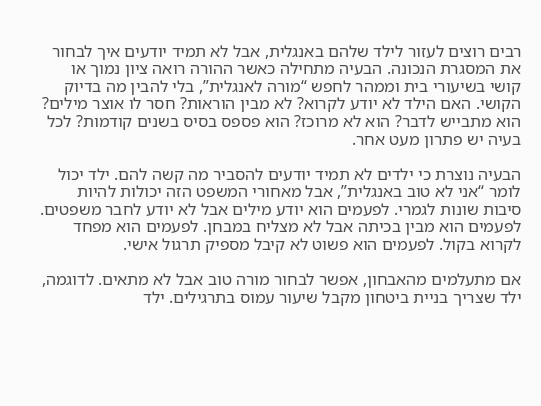רבים רוצים לעזור לילד שלהם באנגלית, אבל לא תמיד יודעים איך לבחור את המסגרת הנכונה. הבעיה מתחילה כאשר ההורה רואה ציון נמוך או קושי בשיעורי בית וממהר לחפש “מורה לאנגלית”, בלי להבין מה בדיוק הקושי. האם הילד לא יודע לקרוא? לא מבין הוראות? חסר לו אוצר מילים? הוא מתבייש לדבר? הוא לא מרוכז? הוא פספס בסיס בשנים קודמות? לכל בעיה יש פתרון מעט אחר.

הבעיה נוצרת כי ילדים לא תמיד יודעים להסביר מה קשה להם. ילד יכול לומר “אני לא טוב באנגלית”, אבל מאחורי המשפט הזה יכולות להיות סיבות שונות לגמרי. לפעמים הוא יודע מילים אבל לא יודע לחבר משפטים. לפעמים הוא מבין בכיתה אבל לא מצליח במבחן. לפעמים הוא מפחד לקרוא בקול. לפעמים הוא פשוט לא קיבל מספיק תרגול אישי.

אם מתעלמים מהאבחון, אפשר לבחור מורה טוב אבל לא מתאים. לדוגמה, ילד שצריך בניית ביטחון מקבל שיעור עמוס בתרגילים. ילד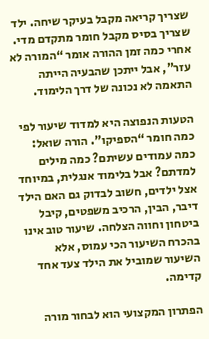שצריך קריאה מקבל בעיקר שיחה. ילד שצריך בסיס מקבל חומר מתקדם מדי. אחרי כמה זמן ההורה אומר “המורה לא עזר”, אבל ייתכן שהבעיה הייתה התאמה לא נכונה של דרך הלימוד.

הטעות הנפוצה היא למדוד שיעור לפי כמה חומר “הספיקו”. הורה שואל: כמה עמודים עשיתם? כמה מילים למדתם? אבל בלימוד אנגלית, במיוחד אצל ילדים, חשוב לבדוק גם האם הילד דיבר, הבין, הרכיב משפטים, קיבל ביטחון וחווה הצלחה. שיעור טוב אינו בהכרח השיעור הכי עמוס, אלא השיעור שמוביל את הילד צעד אחד קדימה.

הפתרון המקצועי הוא לבחור מורה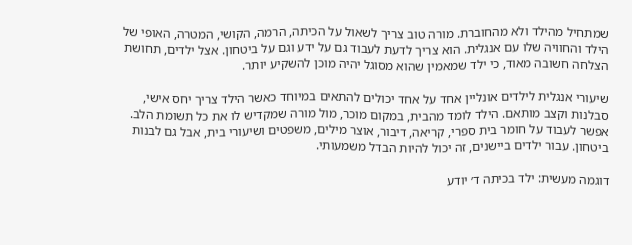שמתחיל מהילד ולא מהחוברת. מורה טוב צריך לשאול על הכיתה, הרמה, הקושי, המטרה, האופי של הילד והחוויה שלו עם אנגלית. הוא צריך לדעת לעבוד גם על ידע וגם על ביטחון. אצל ילדים, תחושת הצלחה חשובה מאוד, כי ילד שמאמין שהוא מסוגל יהיה מוכן להשקיע יותר.

שיעורי אנגלית לילדים אונליין אחד על אחד יכולים להתאים במיוחד כאשר הילד צריך יחס אישי, סבלנות וקצב מותאם. הילד לומד מהבית, במקום מוכר, מול מורה שמקדיש לו את כל תשומת הלב. אפשר לעבוד על חומר בית ספרי, קריאה, דיבור, אוצר מילים, משפטים ושיעורי בית, אבל גם לבנות ביטחון. עבור ילדים ביישנים, זה יכול להיות הבדל משמעותי.

דוגמה מעשית: ילד בכיתה ד׳ יודע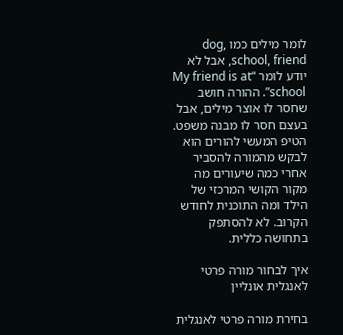לומר מילים כמו dog, school, friend, אבל לא יודע לומר “My friend is at school”. ההורה חושב שחסר לו אוצר מילים, אבל בעצם חסר לו מבנה משפט. הטיפ המעשי להורים הוא לבקש מהמורה להסביר אחרי כמה שיעורים מה מקור הקושי המרכזי של הילד ומה התוכנית לחודש הקרוב. לא להסתפק בתחושה כללית.

איך לבחור מורה פרטי לאנגלית אונליין

בחירת מורה פרטי לאנגלית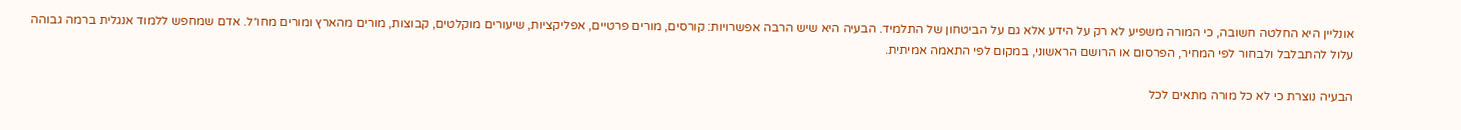אונליין היא החלטה חשובה, כי המורה משפיע לא רק על הידע אלא גם על הביטחון של התלמיד. הבעיה היא שיש הרבה אפשרויות: קורסים, מורים פרטיים, אפליקציות, שיעורים מוקלטים, קבוצות, מורים מהארץ ומורים מחו״ל. אדם שמחפש ללמוד אנגלית ברמה גבוהה עלול להתבלבל ולבחור לפי המחיר, הפרסום או הרושם הראשוני, במקום לפי התאמה אמיתית.

הבעיה נוצרת כי לא כל מורה מתאים לכל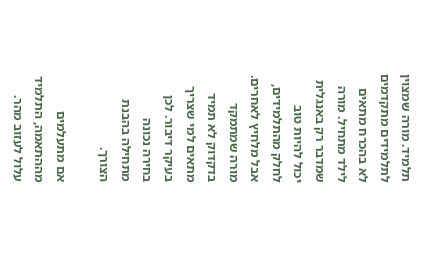תלמיד. מורה שמצוין לתלמידים מתקדמים לא בהכרח מתאים לילד מתחיל. מורה שמדבר רק באנגלית יכול להיות טוב לחלק מהתלמידים, אבל מלחיץ לאחרים. מורה שמתמקד בדקדוק לא תמיד מתאים למי שצריך בעיקר דיבור. לכן בחירה נכונה מתחילה בהבנת הצורך.

אם מתעלמים מההתאמה, התלמיד עלול לעזוב מהר.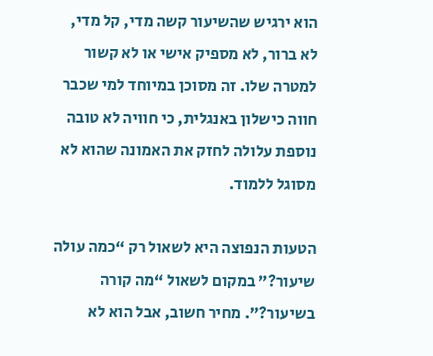הוא ירגיש שהשיעור קשה מדי, קל מדי, לא ברור, לא מספיק אישי או לא קשור למטרה שלו. זה מסוכן במיוחד למי שכבר חווה כישלון באנגלית, כי חוויה לא טובה נוספת עלולה לחזק את האמונה שהוא לא מסוגל ללמוד.

הטעות הנפוצה היא לשאול רק “כמה עולה שיעור?” במקום לשאול “מה קורה בשיעור?”. מחיר חשוב, אבל הוא לא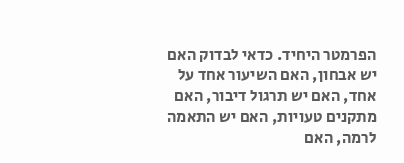הפרמטר היחיד. כדאי לבדוק האם יש אבחון, האם השיעור אחד על אחד, האם יש תרגול דיבור, האם מתקנים טעויות, האם יש התאמה לרמה, האם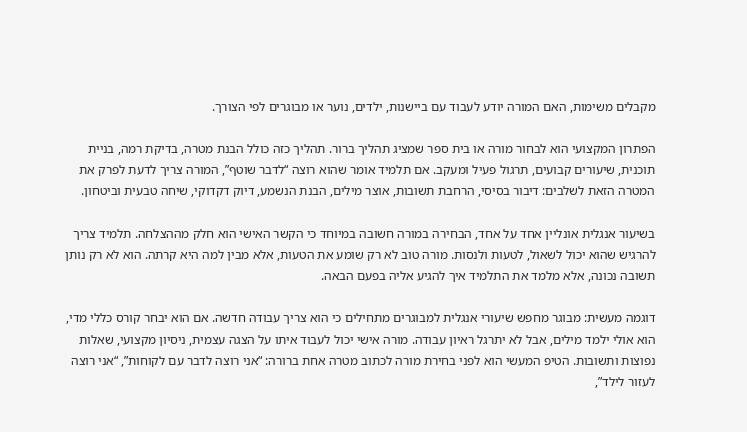מקבלים משימות, האם המורה יודע לעבוד עם ביישנות, ילדים, נוער או מבוגרים לפי הצורך.

הפתרון המקצועי הוא לבחור מורה או בית ספר שמציג תהליך ברור. תהליך כזה כולל הבנת מטרה, בדיקת רמה, בניית תוכנית, שיעורים קבועים, תרגול פעיל ומעקב. אם תלמיד אומר שהוא רוצה “לדבר שוטף”, המורה צריך לדעת לפרק את המטרה הזאת לשלבים: דיבור בסיסי, הרחבת תשובות, אוצר מילים, הבנת הנשמע, דיוק דקדוקי, שיחה טבעית וביטחון.

בשיעור אנגלית אונליין אחד על אחד, הבחירה במורה חשובה במיוחד כי הקשר האישי הוא חלק מההצלחה. תלמיד צריך להרגיש שהוא יכול לשאול, לטעות ולנסות. מורה טוב לא רק שומע את הטעות, אלא מבין למה היא קרתה. הוא לא רק נותן תשובה נכונה, אלא מלמד את התלמיד איך להגיע אליה בפעם הבאה.

דוגמה מעשית: מבוגר מחפש שיעורי אנגלית למבוגרים מתחילים כי הוא צריך עבודה חדשה. אם הוא יבחר קורס כללי מדי, הוא אולי ילמד מילים, אבל לא יתרגל ראיון עבודה. מורה אישי יכול לעבוד איתו על הצגה עצמית, ניסיון מקצועי, שאלות נפוצות ותשובות. הטיפ המעשי הוא לפני בחירת מורה לכתוב מטרה אחת ברורה: “אני רוצה לדבר עם לקוחות”, “אני רוצה לעזור לילד”,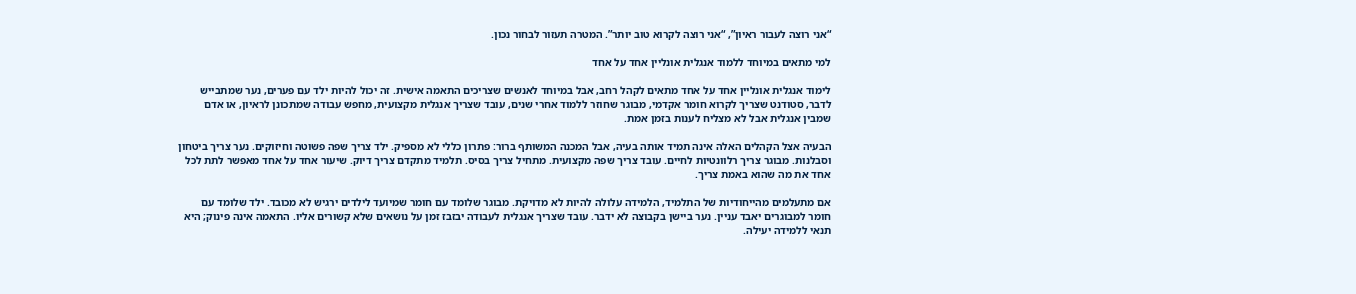“אני רוצה לעבור ראיון”, “אני רוצה לקרוא טוב יותר”. המטרה תעזור לבחור נכון.

למי מתאים במיוחד ללמוד אנגלית אונליין אחד על אחד

לימוד אנגלית אונליין אחד על אחד מתאים לקהל רחב, אבל במיוחד לאנשים שצריכים התאמה אישית. זה יכול להיות ילד עם פערים, נער שמתבייש לדבר, סטודנט שצריך לקרוא חומר אקדמי, מבוגר שחוזר ללמוד אחרי שנים, עובד שצריך אנגלית מקצועית, מחפש עבודה שמתכונן לראיון, או אדם שמבין אנגלית אבל לא מצליח לענות בזמן אמת.

הבעיה אצל הקהלים האלה אינה תמיד אותה בעיה, אבל המכנה המשותף ברור: פתרון כללי לא מספיק. ילד צריך שפה פשוטה וחיזוקים. נער צריך ביטחון וסבלנות. מבוגר צריך רלוונטיות לחיים. עובד צריך שפה מקצועית. מתחיל צריך בסיס. תלמיד מתקדם צריך דיוק. שיעור אחד על אחד מאפשר לתת לכל אחד את מה שהוא באמת צריך.

אם מתעלמים מהייחודיות של התלמיד, הלמידה עלולה להיות לא מדויקת. מבוגר שלומד עם חומר שמיועד לילדים ירגיש לא מכובד. ילד שלומד עם חומר למבוגרים יאבד עניין. נער ביישן בקבוצה לא ידבר. עובד שצריך אנגלית לעבודה יבזבז זמן על נושאים שלא קשורים אליו. התאמה אינה פינוק; היא תנאי ללמידה יעילה.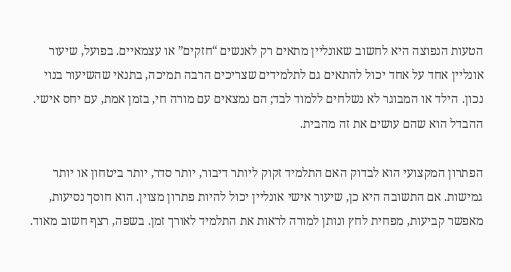הטעות הנפוצה היא לחשוב שאונליין מתאים רק לאנשים “חזקים” או עצמאיים. בפועל, שיעור אונליין אחד על אחד יכול להתאים גם לתלמידים שצריכים הרבה תמיכה, בתנאי שהשיעור בנוי נכון. הילד או המבוגר לא נשלחים ללמוד לבד; הם נמצאים עם מורה חי, בזמן אמת, עם יחס אישי. ההבדל הוא שהם עושים את זה מהבית.

הפתרון המקצועי הוא לבדוק האם התלמיד זקוק ליותר דיבור, יותר סדר, יותר ביטחון או יותר גמישות. אם התשובה היא כן, שיעור אישי אונליין יכול להיות פתרון מצוין. הוא חוסך נסיעות, מאפשר קביעות, מפחית לחץ ונותן למורה לראות את התלמיד לאורך זמן. בשפה, רצף חשוב מאוד.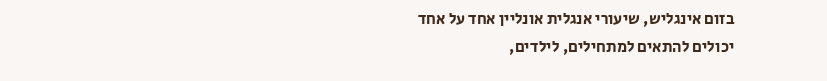בזום אינגליש, שיעורי אנגלית אונליין אחד על אחד יכולים להתאים למתחילים, לילדים,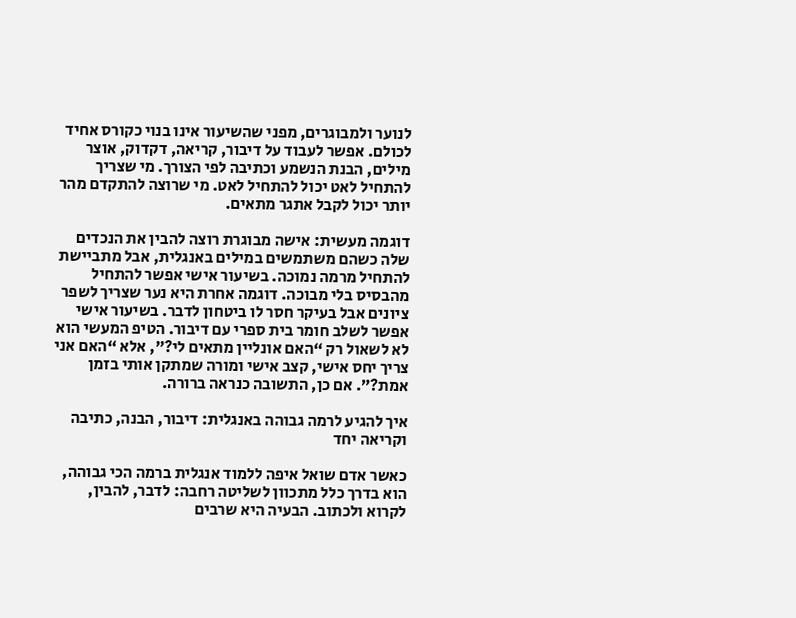לנוער ולמבוגרים, מפני שהשיעור אינו בנוי כקורס אחיד לכולם. אפשר לעבוד על דיבור, קריאה, דקדוק, אוצר מילים, הבנת הנשמע וכתיבה לפי הצורך. מי שצריך להתחיל לאט יכול להתחיל לאט. מי שרוצה להתקדם מהר יותר יכול לקבל אתגר מתאים.

דוגמה מעשית: אישה מבוגרת רוצה להבין את הנכדים שלה כשהם משתמשים במילים באנגלית, אבל מתביישת להתחיל מרמה נמוכה. בשיעור אישי אפשר להתחיל מהבסיס בלי מבוכה. דוגמה אחרת היא נער שצריך לשפר ציונים אבל בעיקר חסר לו ביטחון לדבר. בשיעור אישי אפשר לשלב חומר בית ספרי עם דיבור. הטיפ המעשי הוא לא לשאול רק “האם אונליין מתאים לי?”, אלא “האם אני צריך יחס אישי, קצב אישי ומורה שמתקן אותי בזמן אמת?”. אם כן, התשובה כנראה ברורה.

איך להגיע לרמה גבוהה באנגלית: דיבור, הבנה, כתיבה וקריאה יחד

כאשר אדם שואל איפה ללמוד אנגלית ברמה הכי גבוהה, הוא בדרך כלל מתכוון לשליטה רחבה: לדבר, להבין, לקרוא ולכתוב. הבעיה היא שרבים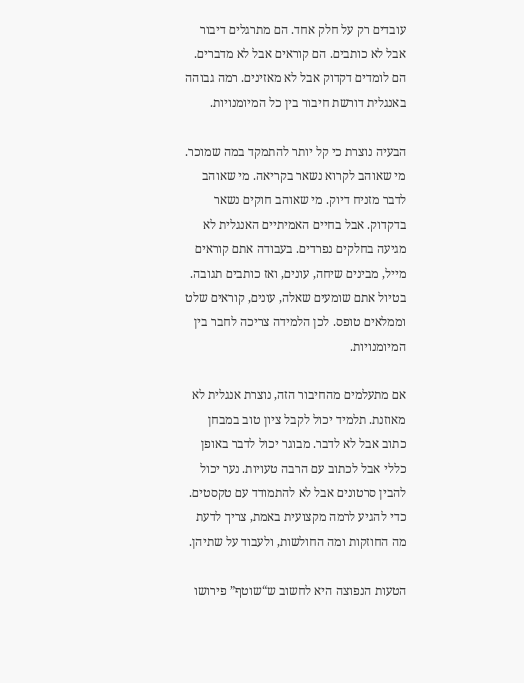עובדים רק על חלק אחד. הם מתרגלים דיבור אבל לא כותבים. הם קוראים אבל לא מדברים. הם לומדים דקדוק אבל לא מאזינים. רמה גבוהה באנגלית דורשת חיבור בין כל המיומנויות.

הבעיה נוצרת כי קל יותר להתמקד במה שמוכר. מי שאוהב לקרוא נשאר בקריאה. מי שאוהב לדבר מזניח דיוק. מי שאוהב חוקים נשאר בדקדוק. אבל בחיים האמיתיים האנגלית לא מגיעה בחלקים נפרדים. בעבודה אתם קוראים מייל, מבינים שיחה, עונים, ואז כותבים תגובה. בטיול אתם שומעים שאלה, עונים, קוראים שלט וממלאים טופס. לכן הלמידה צריכה לחבר בין המיומנויות.

אם מתעלמים מהחיבור הזה, נוצרת אנגלית לא מאוזנת. תלמיד יכול לקבל ציון טוב במבחן כתוב אבל לא לדבר. מבוגר יכול לדבר באופן כללי אבל לכתוב עם הרבה טעויות. נער יכול להבין סרטונים אבל לא להתמודד עם טקסטים. כדי להגיע לרמה מקצועית באמת, צריך לדעת מה החוזקות ומה החולשות, ולעבוד על שתיהן.

הטעות הנפוצה היא לחשוב ש“שוטף” פירושו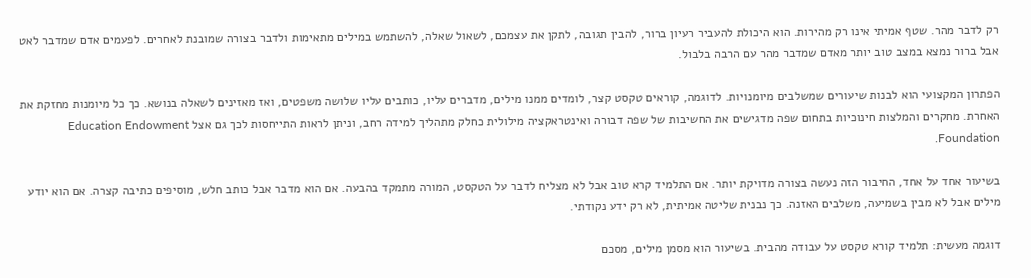רק לדבר מהר. שטף אמיתי אינו רק מהירות. הוא היכולת להעביר רעיון ברור, להבין תגובה, לתקן את עצמכם, לשאול שאלה, להשתמש במילים מתאימות ולדבר בצורה שמובנת לאחרים. לפעמים אדם שמדבר לאט אבל ברור נמצא במצב טוב יותר מאדם שמדבר מהר עם הרבה בלבול.

הפתרון המקצועי הוא לבנות שיעורים שמשלבים מיומנויות. לדוגמה, קוראים טקסט קצר, לומדים ממנו מילים, מדברים עליו, כותבים עליו שלושה משפטים, ואז מאזינים לשאלה בנושא. כך כל מיומנות מחזקת את האחרת. מחקרים והמלצות חינוכיות בתחום שפה מדגישים את החשיבות של שפה דבורה ואינטראקציה מילולית כחלק מתהליך למידה רחב, וניתן לראות התייחסות לכך גם אצל Education Endowment Foundation.

בשיעור אחד על אחד, החיבור הזה נעשה בצורה מדויקת יותר. אם התלמיד קרא טוב אבל לא מצליח לדבר על הטקסט, המורה מתמקד בהבעה. אם הוא מדבר אבל כותב חלש, מוסיפים כתיבה קצרה. אם הוא יודע מילים אבל לא מבין בשמיעה, משלבים האזנה. כך נבנית שליטה אמיתית, לא רק ידע נקודתי.

דוגמה מעשית: תלמיד קורא טקסט על עבודה מהבית. בשיעור הוא מסמן מילים, מסכם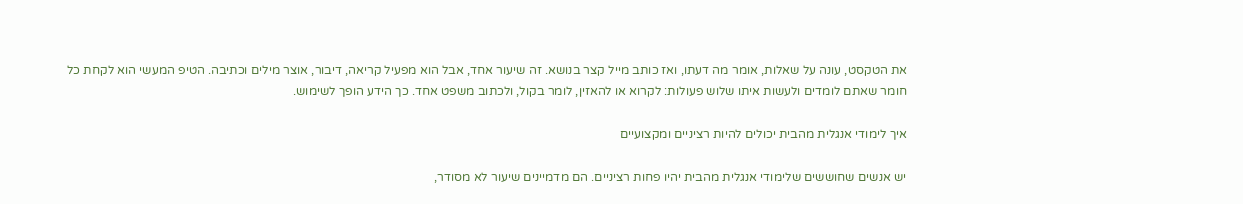את הטקסט, עונה על שאלות, אומר מה דעתו, ואז כותב מייל קצר בנושא. זה שיעור אחד, אבל הוא מפעיל קריאה, דיבור, אוצר מילים וכתיבה. הטיפ המעשי הוא לקחת כל חומר שאתם לומדים ולעשות איתו שלוש פעולות: לקרוא או להאזין, לומר בקול, ולכתוב משפט אחד. כך הידע הופך לשימוש.

איך לימודי אנגלית מהבית יכולים להיות רציניים ומקצועיים

יש אנשים שחוששים שלימודי אנגלית מהבית יהיו פחות רציניים. הם מדמיינים שיעור לא מסודר,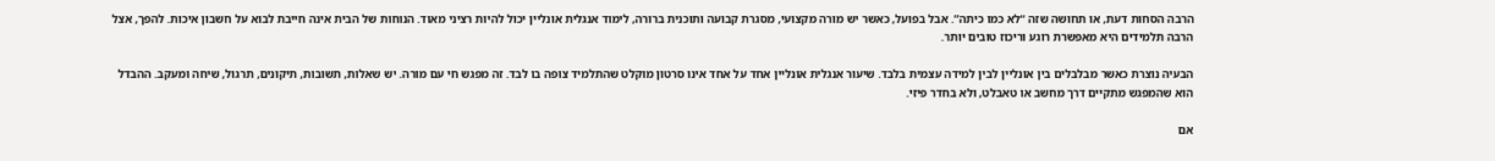הרבה הסחות דעת, או תחושה שזה “לא כמו כיתה”. אבל בפועל, כאשר יש מורה מקצועי, מסגרת קבועה ותוכנית ברורה, לימוד אנגלית אונליין יכול להיות רציני מאוד. הנוחות של הבית אינה חייבת לבוא על חשבון איכות. להפך, אצל הרבה תלמידים היא מאפשרת רוגע וריכוז טובים יותר.

הבעיה נוצרת כאשר מבלבלים בין אונליין לבין למידה עצמית בלבד. שיעור אנגלית אונליין אחד על אחד אינו סרטון מוקלט שהתלמיד צופה בו לבד. זה מפגש חי עם מורה. יש שאלות, תשובות, תיקונים, תרגול, שיחה ומעקב. ההבדל הוא שהמפגש מתקיים דרך מחשב או טאבלט, ולא בחדר פיזי.

אם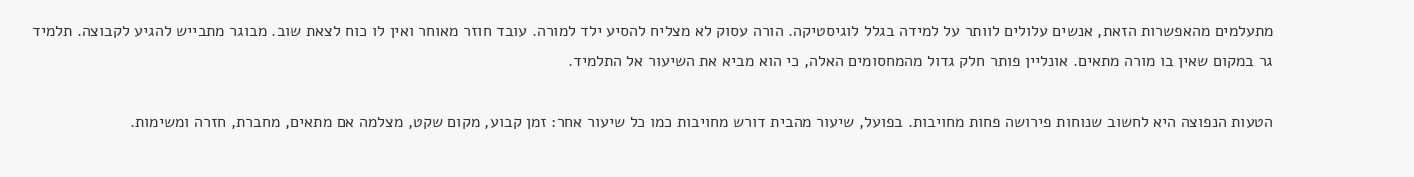מתעלמים מהאפשרות הזאת, אנשים עלולים לוותר על למידה בגלל לוגיסטיקה. הורה עסוק לא מצליח להסיע ילד למורה. עובד חוזר מאוחר ואין לו כוח לצאת שוב. מבוגר מתבייש להגיע לקבוצה. תלמיד גר במקום שאין בו מורה מתאים. אונליין פותר חלק גדול מהמחסומים האלה, כי הוא מביא את השיעור אל התלמיד.

הטעות הנפוצה היא לחשוב שנוחות פירושה פחות מחויבות. בפועל, שיעור מהבית דורש מחויבות כמו כל שיעור אחר: זמן קבוע, מקום שקט, מצלמה אם מתאים, מחברת, חזרה ומשימות.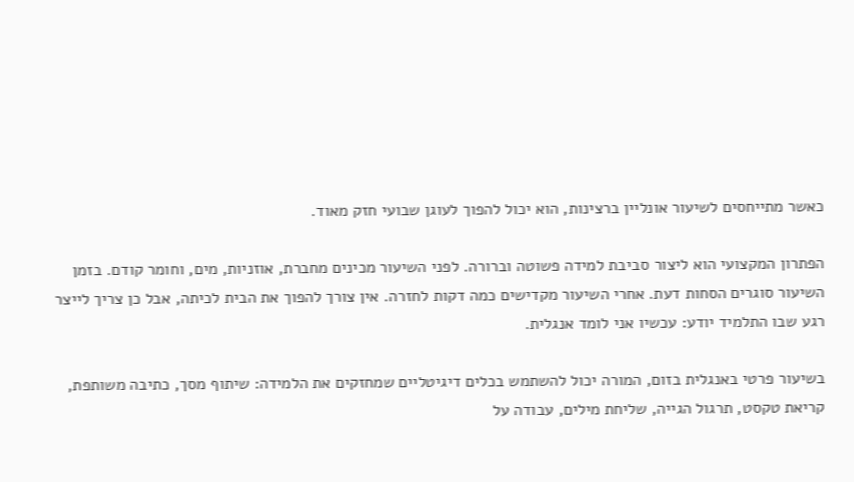כאשר מתייחסים לשיעור אונליין ברצינות, הוא יכול להפוך לעוגן שבועי חזק מאוד.

הפתרון המקצועי הוא ליצור סביבת למידה פשוטה וברורה. לפני השיעור מכינים מחברת, אוזניות, מים, וחומר קודם. בזמן השיעור סוגרים הסחות דעת. אחרי השיעור מקדישים כמה דקות לחזרה. אין צורך להפוך את הבית לכיתה, אבל כן צריך לייצר רגע שבו התלמיד יודע: עכשיו אני לומד אנגלית.

בשיעור פרטי באנגלית בזום, המורה יכול להשתמש בכלים דיגיטליים שמחזקים את הלמידה: שיתוף מסך, כתיבה משותפת, קריאת טקסט, תרגול הגייה, שליחת מילים, עבודה על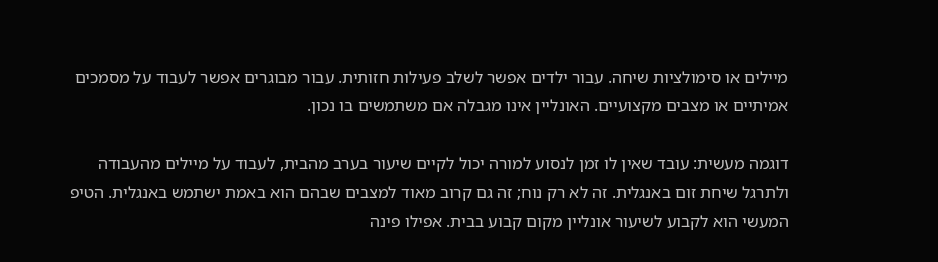מיילים או סימולציות שיחה. עבור ילדים אפשר לשלב פעילות חזותית. עבור מבוגרים אפשר לעבוד על מסמכים אמיתיים או מצבים מקצועיים. האונליין אינו מגבלה אם משתמשים בו נכון.

דוגמה מעשית: עובד שאין לו זמן לנסוע למורה יכול לקיים שיעור בערב מהבית, לעבוד על מיילים מהעבודה ולתרגל שיחת זום באנגלית. זה לא רק נוח; זה גם קרוב מאוד למצבים שבהם הוא באמת ישתמש באנגלית. הטיפ המעשי הוא לקבוע לשיעור אונליין מקום קבוע בבית. אפילו פינה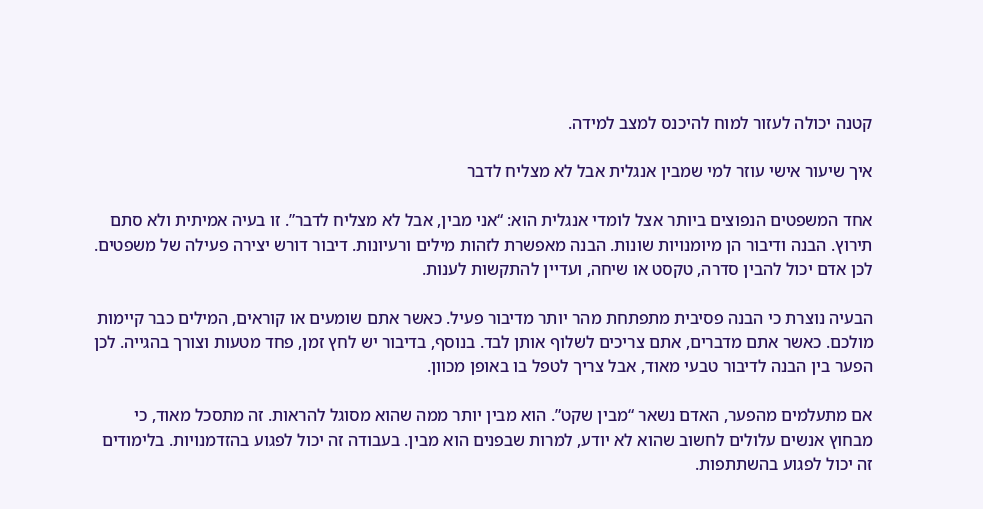קטנה יכולה לעזור למוח להיכנס למצב למידה.

איך שיעור אישי עוזר למי שמבין אנגלית אבל לא מצליח לדבר

אחד המשפטים הנפוצים ביותר אצל לומדי אנגלית הוא: “אני מבין, אבל לא מצליח לדבר”. זו בעיה אמיתית ולא סתם תירוץ. הבנה ודיבור הן מיומנויות שונות. הבנה מאפשרת לזהות מילים ורעיונות. דיבור דורש יצירה פעילה של משפטים. לכן אדם יכול להבין סדרה, טקסט או שיחה, ועדיין להתקשות לענות.

הבעיה נוצרת כי הבנה פסיבית מתפתחת מהר יותר מדיבור פעיל. כאשר אתם שומעים או קוראים, המילים כבר קיימות מולכם. כאשר אתם מדברים, אתם צריכים לשלוף אותן לבד. בנוסף, בדיבור יש לחץ זמן, פחד מטעות וצורך בהגייה. לכן הפער בין הבנה לדיבור טבעי מאוד, אבל צריך לטפל בו באופן מכוון.

אם מתעלמים מהפער, האדם נשאר “מבין שקט”. הוא מבין יותר ממה שהוא מסוגל להראות. זה מתסכל מאוד, כי מבחוץ אנשים עלולים לחשוב שהוא לא יודע, למרות שבפנים הוא מבין. בעבודה זה יכול לפגוע בהזדמנויות. בלימודים זה יכול לפגוע בהשתתפות.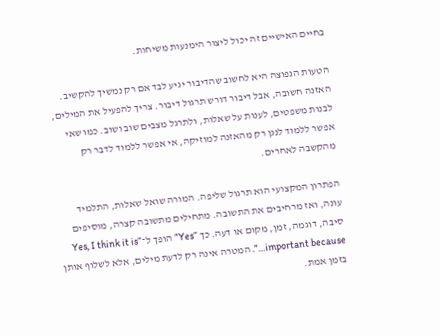בחיים האישיים זה יכול ליצור הימנעות משיחות.

הטעות הנפוצה היא לחשוב שהדיבור יגיע לבד אם רק נמשיך להקשיב. האזנה חשובה, אבל דיבור דורש תרגול דיבור. צריך להפעיל את המילים, לבנות משפטים, לענות על שאלות, ולתרגל מצבים שוב ושוב. כמו שאי אפשר ללמוד לנגן רק מהאזנה למוזיקה, אי אפשר ללמוד לדבר רק מהקשבה לאחרים.

הפתרון המקצועי הוא תרגול שליפה. המורה שואל שאלות, התלמיד עונה, ואז מרחיבים את התשובה. מתחילים מתשובה קצרה, מוסיפים סיבה, דוגמה, זמן, מקום או דעה. כך “Yes” הופך ל־“Yes, I think it is important because…”. המטרה אינה רק לדעת מילים, אלא לשלוף אותן בזמן אמת.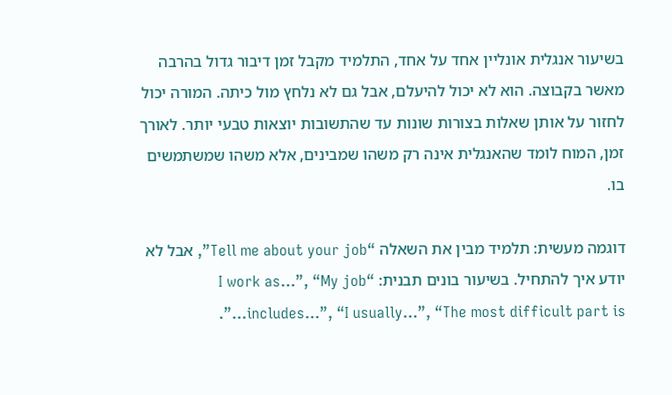בשיעור אנגלית אונליין אחד על אחד, התלמיד מקבל זמן דיבור גדול בהרבה מאשר בקבוצה. הוא לא יכול להיעלם, אבל גם לא נלחץ מול כיתה. המורה יכול לחזור על אותן שאלות בצורות שונות עד שהתשובות יוצאות טבעי יותר. לאורך זמן, המוח לומד שהאנגלית אינה רק משהו שמבינים, אלא משהו שמשתמשים בו.

דוגמה מעשית: תלמיד מבין את השאלה “Tell me about your job”, אבל לא יודע איך להתחיל. בשיעור בונים תבנית: “I work as…”, “My job includes…”, “I usually…”, “The most difficult part is…”.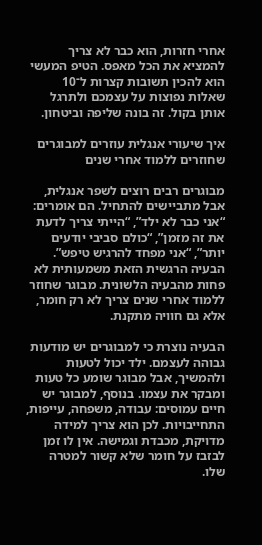אחרי חזרות, הוא כבר לא צריך להמציא את הכל מאפס. הטיפ המעשי הוא להכין תשובות קצרות ל־10 שאלות נפוצות על עצמכם ולתרגל אותן בקול. זה בונה שליפה וביטחון.

איך שיעורי אנגלית עוזרים למבוגרים שחוזרים ללמוד אחרי שנים

מבוגרים רבים רוצים לשפר אנגלית, אבל מתביישים להתחיל. הם אומרים: “אני כבר לא ילד”, “הייתי צריך לדעת את זה מזמן”, “כולם סביבי יודעים יותר”, “אני מפחד להרגיש טיפש”. הבעיה הרגשית הזאת משמעותית לא פחות מהבעיה הלשונית. מבוגר שחוזר ללמוד אחרי שנים צריך לא רק חומר, אלא גם חוויה מתקנת.

הבעיה נוצרת כי למבוגרים יש מודעות גבוהה לעצמם. ילד יכול לטעות ולהמשיך, אבל מבוגר שומע כל טעות ומבקר את עצמו. בנוסף, למבוגר יש חיים עמוסים: עבודה, משפחה, עייפות, התחייבויות. לכן הוא צריך למידה מדויקת, מכבדת וגמישה. אין לו זמן לבזבז על חומר שלא קשור למטרה שלו.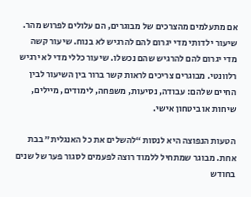אם מתעלמים מהצרכים של מבוגרים, הם עלולים לפרוש מהר. שיעור ילדותי מדי יגרום להם להרגיש לא בנוח. שיעור קשה מדי יגרום להם להרגיש שהם נכשלו. שיעור כללי מדי לא ירגיש רלוונטי. מבוגרים צריכים לראות קשר ברור בין השיעור לבין החיים שלהם: עבודה, נסיעות, משפחה, לימודים, מיילים, שיחות או ביטחון אישי.

הטעות הנפוצה היא לנסות “להשלים את כל האנגלית” בבת אחת. מבוגר שמתחיל ללמוד רוצה לפעמים לסגור פער של שנים בחודש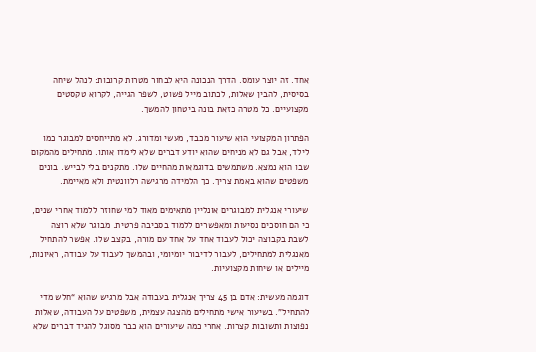אחד. זה יוצר עומס. הדרך הנכונה היא לבחור מטרות קרובות: לנהל שיחה בסיסית, להבין שאלות, לכתוב מייל פשוט, לשפר הגייה, לקרוא טקסטים מקצועיים. כל מטרה כזאת בונה ביטחון להמשך.

הפתרון המקצועי הוא שיעור מכבד, מעשי ומדורג. לא מתייחסים למבוגר כמו לילד, אבל גם לא מניחים שהוא יודע דברים שלא לימדו אותו. מתחילים מהמקום שבו הוא נמצא. משתמשים בדוגמאות מהחיים שלו. מתקנים בלי לבייש. בונים משפטים שהוא באמת צריך. כך הלמידה מרגישה רלוונטית ולא מאיימת.

שיעורי אנגלית למבוגרים אונליין מתאימים מאוד למי שחוזר ללמוד אחרי שנים, כי הם חוסכים נסיעות ומאפשרים ללמוד בסביבה פרטית. מבוגר שלא רוצה לשבת בקבוצה יכול לעבוד אחד על אחד עם מורה, בקצב שלו. אפשר להתחיל מאנגלית למתחילים, לעבור לדיבור יומיומי, ובהמשך לעבוד על עבודה, ראיונות, מיילים או שיחות מקצועיות.

דוגמה מעשית: אדם בן 45 צריך אנגלית בעבודה אבל מרגיש שהוא “חלש מדי להתחיל”. בשיעור אישי מתחילים מהצגה עצמית, משפטים על העבודה, שאלות נפוצות ותשובות קצרות. אחרי כמה שיעורים הוא כבר מסוגל להגיד דברים שלא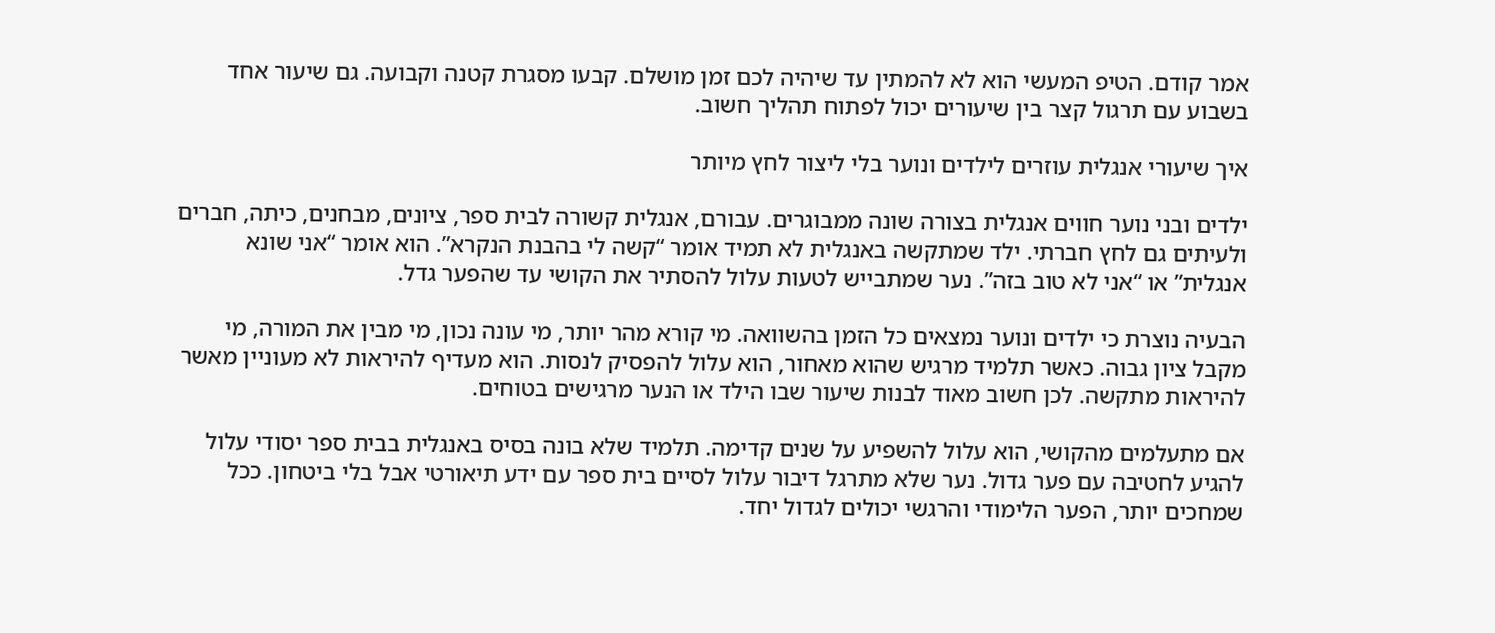אמר קודם. הטיפ המעשי הוא לא להמתין עד שיהיה לכם זמן מושלם. קבעו מסגרת קטנה וקבועה. גם שיעור אחד בשבוע עם תרגול קצר בין שיעורים יכול לפתוח תהליך חשוב.

איך שיעורי אנגלית עוזרים לילדים ונוער בלי ליצור לחץ מיותר

ילדים ובני נוער חווים אנגלית בצורה שונה ממבוגרים. עבורם, אנגלית קשורה לבית ספר, ציונים, מבחנים, כיתה, חברים ולעיתים גם לחץ חברתי. ילד שמתקשה באנגלית לא תמיד אומר “קשה לי בהבנת הנקרא”. הוא אומר “אני שונא אנגלית” או “אני לא טוב בזה”. נער שמתבייש לטעות עלול להסתיר את הקושי עד שהפער גדל.

הבעיה נוצרת כי ילדים ונוער נמצאים כל הזמן בהשוואה. מי קורא מהר יותר, מי עונה נכון, מי מבין את המורה, מי מקבל ציון גבוה. כאשר תלמיד מרגיש שהוא מאחור, הוא עלול להפסיק לנסות. הוא מעדיף להיראות לא מעוניין מאשר להיראות מתקשה. לכן חשוב מאוד לבנות שיעור שבו הילד או הנער מרגישים בטוחים.

אם מתעלמים מהקושי, הוא עלול להשפיע על שנים קדימה. תלמיד שלא בונה בסיס באנגלית בבית ספר יסודי עלול להגיע לחטיבה עם פער גדול. נער שלא מתרגל דיבור עלול לסיים בית ספר עם ידע תיאורטי אבל בלי ביטחון. ככל שמחכים יותר, הפער הלימודי והרגשי יכולים לגדול יחד.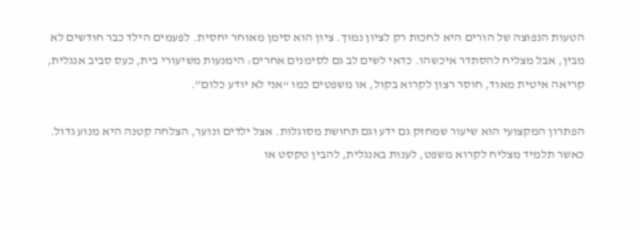הטעות הנפוצה של הורים היא לחכות רק לציון נמוך. ציון הוא סימן מאוחר יחסית. לפעמים הילד כבר חודשים לא מבין, אבל מצליח להסתדר איכשהו. כדאי לשים לב גם לסימנים אחרים: הימנעות משיעורי בית, כעס סביב אנגלית, קריאה איטית מאוד, חוסר רצון לקרוא בקול, או משפטים כמו “אני לא יודע כלום”.

הפתרון המקצועי הוא שיעור שמחזק גם ידע וגם תחושת מסוגלות. אצל ילדים ונוער, הצלחה קטנה היא מנוע גדול. כאשר תלמיד מצליח לקרוא משפט, לענות באנגלית, להבין טקסט או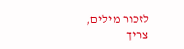לזכור מילים, צריך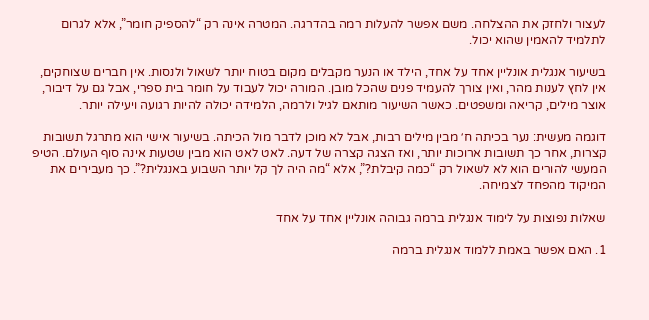לעצור ולחזק את ההצלחה. משם אפשר להעלות רמה בהדרגה. המטרה אינה רק “להספיק חומר”, אלא לגרום לתלמיד להאמין שהוא יכול.

בשיעור אנגלית אונליין אחד על אחד, הילד או הנער מקבלים מקום בטוח יותר לשאול ולנסות. אין חברים שצוחקים, אין לחץ לענות מהר, ואין צורך להעמיד פנים שהכל מובן. המורה יכול לעבוד על חומר בית ספרי, אבל גם על דיבור, אוצר מילים, קריאה ומשפטים. כאשר השיעור מותאם לגיל ולרמה, הלמידה יכולה להיות רגועה ויעילה יותר.

דוגמה מעשית: נער בכיתה ח׳ מבין מילים רבות, אבל לא מוכן לדבר מול הכיתה. בשיעור אישי הוא מתרגל תשובות קצרות, אחר כך תשובות ארוכות יותר, ואז הצגה קצרה של דעה. לאט לאט הוא מבין שטעות אינה סוף העולם. הטיפ המעשי להורים הוא לא לשאול רק “כמה קיבלת?”, אלא “מה היה לך קל יותר השבוע באנגלית?”. כך מעבירים את המיקוד מהפחד לצמיחה.

שאלות נפוצות על לימוד אנגלית ברמה גבוהה אונליין אחד על אחד

1. האם אפשר באמת ללמוד אנגלית ברמה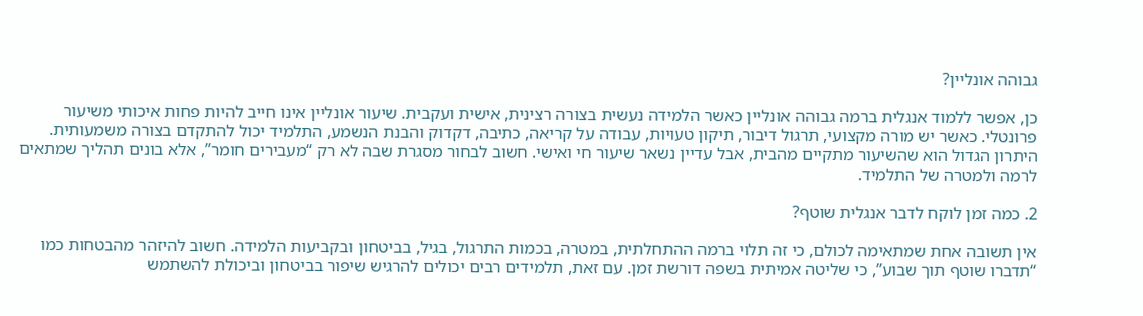גבוהה אונליין?

כן, אפשר ללמוד אנגלית ברמה גבוהה אונליין כאשר הלמידה נעשית בצורה רצינית, אישית ועקבית. שיעור אונליין אינו חייב להיות פחות איכותי משיעור פרונטלי. כאשר יש מורה מקצועי, תרגול דיבור, תיקון טעויות, עבודה על קריאה, כתיבה, דקדוק והבנת הנשמע, התלמיד יכול להתקדם בצורה משמעותית. היתרון הגדול הוא שהשיעור מתקיים מהבית, אבל עדיין נשאר שיעור חי ואישי. חשוב לבחור מסגרת שבה לא רק “מעבירים חומר”, אלא בונים תהליך שמתאים לרמה ולמטרה של התלמיד.

2. כמה זמן לוקח לדבר אנגלית שוטף?

אין תשובה אחת שמתאימה לכולם, כי זה תלוי ברמה ההתחלתית, במטרה, בכמות התרגול, בגיל, בביטחון ובקביעות הלמידה. חשוב להיזהר מהבטחות כמו “תדברו שוטף תוך שבוע”, כי שליטה אמיתית בשפה דורשת זמן. עם זאת, תלמידים רבים יכולים להרגיש שיפור בביטחון וביכולת להשתמש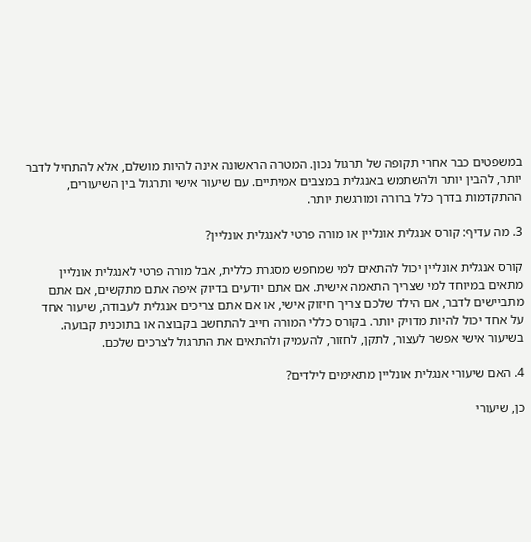במשפטים כבר אחרי תקופה של תרגול נכון. המטרה הראשונה אינה להיות מושלם, אלא להתחיל לדבר יותר, להבין יותר ולהשתמש באנגלית במצבים אמיתיים. עם שיעור אישי ותרגול בין השיעורים, ההתקדמות בדרך כלל ברורה ומורגשת יותר.

3. מה עדיף: קורס אנגלית אונליין או מורה פרטי לאנגלית אונליין?

קורס אנגלית אונליין יכול להתאים למי שמחפש מסגרת כללית, אבל מורה פרטי לאנגלית אונליין מתאים במיוחד למי שצריך התאמה אישית. אם אתם יודעים בדיוק איפה אתם מתקשים, אם אתם מתביישים לדבר, אם הילד שלכם צריך חיזוק אישי, או אם אתם צריכים אנגלית לעבודה, שיעור אחד על אחד יכול להיות מדויק יותר. בקורס כללי המורה חייב להתחשב בקבוצה או בתוכנית קבועה. בשיעור אישי אפשר לעצור, לתקן, לחזור, להעמיק ולהתאים את התרגול לצרכים שלכם.

4. האם שיעורי אנגלית אונליין מתאימים לילדים?

כן, שיעורי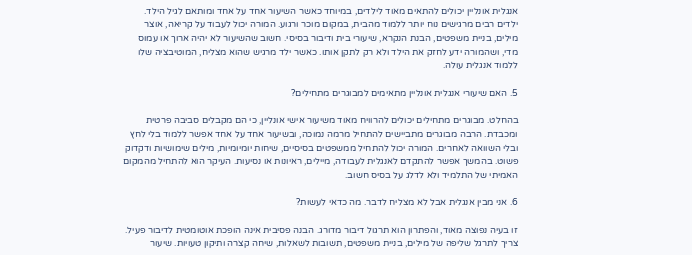אנגלית אונליין יכולים להתאים מאוד לילדים, במיוחד כאשר השיעור אחד על אחד ומותאם לגיל הילד. ילדים רבים מרגישים נוח יותר ללמוד מהבית, במקום מוכר ורגוע. המורה יכול לעבוד על קריאה, אוצר מילים, בניית משפטים, הבנת הנקרא, שיעורי בית ודיבור בסיסי. חשוב שהשיעור לא יהיה ארוך או עמוס מדי, ושהמורה ידע לחזק את הילד ולא רק לתקן אותו. כאשר ילד מרגיש שהוא מצליח, המוטיבציה שלו ללמוד אנגלית עולה.

5. האם שיעורי אנגלית אונליין מתאימים למבוגרים מתחילים?

בהחלט. מבוגרים מתחילים יכולים להרוויח מאוד משיעור אישי אונליין, כי הם מקבלים סביבה פרטית ומכבדת. הרבה מבוגרים מתביישים להתחיל מרמה נמוכה, ובשיעור אחד על אחד אפשר ללמוד בלי לחץ ובלי השוואה לאחרים. המורה יכול להתחיל ממשפטים בסיסיים, שיחות יומיומיות, מילים שימושיות ודקדוק פשוט. בהמשך אפשר להתקדם לאנגלית לעבודה, מיילים, ראיונות או נסיעות. העיקר הוא להתחיל מהמקום האמיתי של התלמיד ולא לדלג על בסיס חשוב.

6. אני מבין אנגלית אבל לא מצליח לדבר. מה כדאי לעשות?

זו בעיה נפוצה מאוד, והפתרון הוא תרגול דיבור מדורג. הבנה פסיבית אינה הופכת אוטומטית לדיבור פעיל. צריך לתרגל שליפה של מילים, בניית משפטים, תשובות לשאלות, שיחה קצרה ותיקון טעויות. שיעור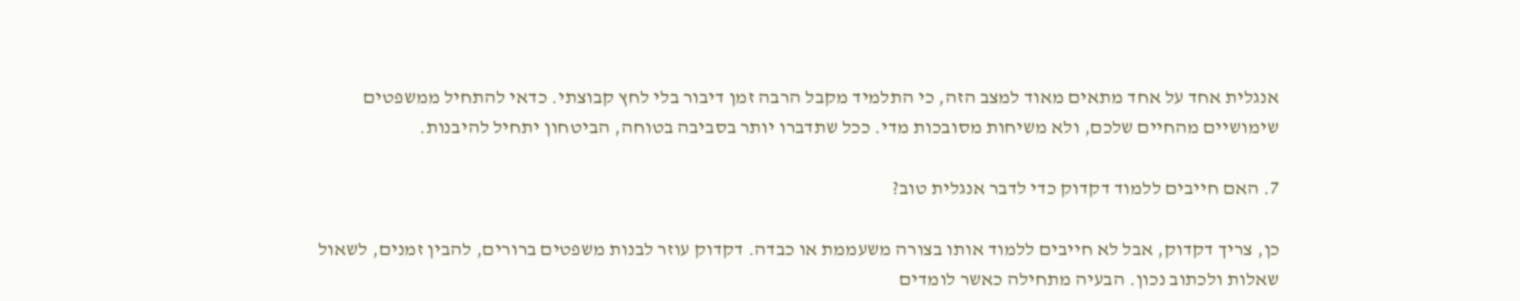אנגלית אחד על אחד מתאים מאוד למצב הזה, כי התלמיד מקבל הרבה זמן דיבור בלי לחץ קבוצתי. כדאי להתחיל ממשפטים שימושיים מהחיים שלכם, ולא משיחות מסובכות מדי. ככל שתדברו יותר בסביבה בטוחה, הביטחון יתחיל להיבנות.

7. האם חייבים ללמוד דקדוק כדי לדבר אנגלית טוב?

כן, צריך דקדוק, אבל לא חייבים ללמוד אותו בצורה משעממת או כבדה. דקדוק עוזר לבנות משפטים ברורים, להבין זמנים, לשאול שאלות ולכתוב נכון. הבעיה מתחילה כאשר לומדים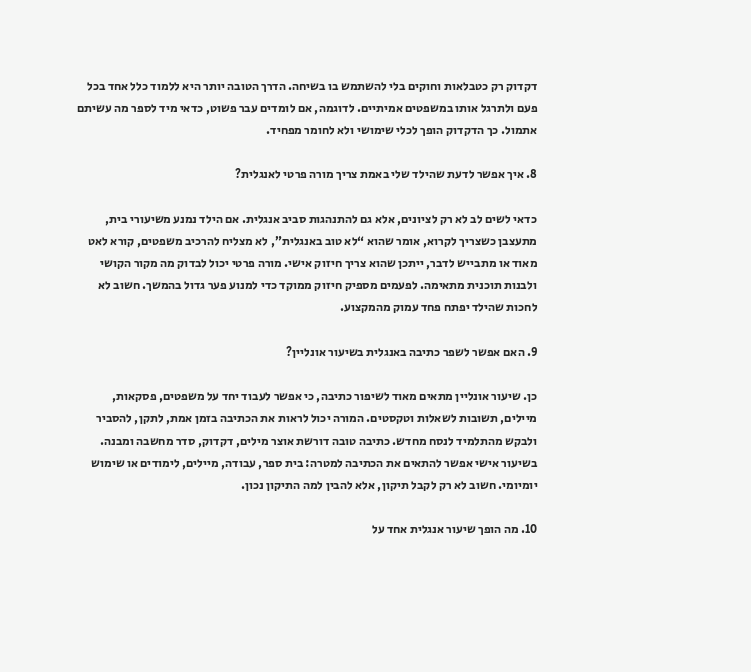דקדוק רק כטבלאות וחוקים בלי להשתמש בו בשיחה. הדרך הטובה יותר היא ללמוד כלל אחד בכל פעם ולתרגל אותו במשפטים אמיתיים. לדוגמה, אם לומדים עבר פשוט, כדאי מיד לספר מה עשיתם אתמול. כך הדקדוק הופך לכלי שימושי ולא לחומר מפחיד.

8. איך אפשר לדעת שהילד שלי באמת צריך מורה פרטי לאנגלית?

כדאי לשים לב לא רק לציונים, אלא גם להתנהגות סביב אנגלית. אם הילד נמנע משיעורי בית, מתעצבן כשצריך לקרוא, אומר שהוא “לא טוב באנגלית”, לא מצליח להרכיב משפטים, קורא לאט מאוד או מתבייש לדבר, ייתכן שהוא צריך חיזוק אישי. מורה פרטי יכול לבדוק מה מקור הקושי ולבנות תוכנית מתאימה. לפעמים מספיק חיזוק ממוקד כדי למנוע פער גדול בהמשך. חשוב לא לחכות שהילד יפתח פחד עמוק מהמקצוע.

9. האם אפשר לשפר כתיבה באנגלית בשיעור אונליין?

כן. שיעור אונליין מתאים מאוד לשיפור כתיבה, כי אפשר לעבוד יחד על משפטים, פסקאות, מיילים, תשובות לשאלות וטקסטים. המורה יכול לראות את הכתיבה בזמן אמת, לתקן, להסביר ולבקש מהתלמיד לנסח מחדש. כתיבה טובה דורשת אוצר מילים, דקדוק, סדר מחשבה ומבנה. בשיעור אישי אפשר להתאים את הכתיבה למטרה: בית ספר, עבודה, מיילים, לימודים או שימוש יומיומי. חשוב לא רק לקבל תיקון, אלא להבין למה התיקון נכון.

10. מה הופך שיעור אנגלית אחד על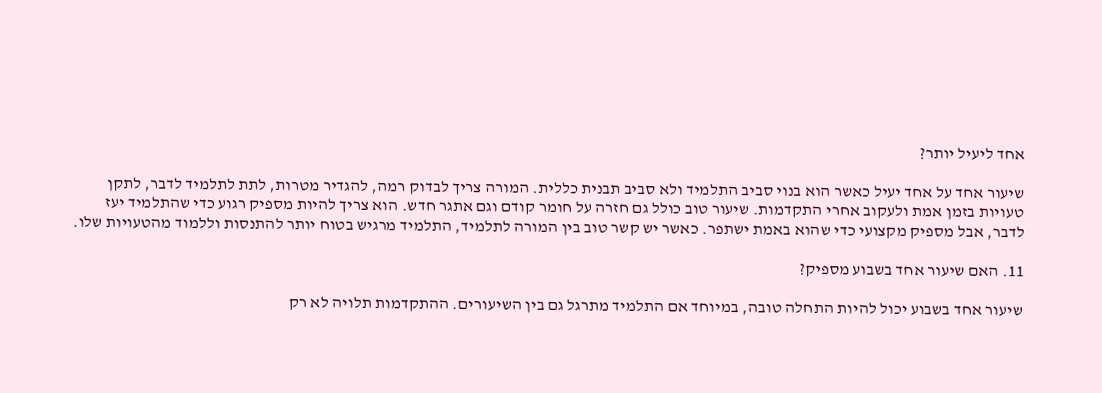אחד ליעיל יותר?

שיעור אחד על אחד יעיל כאשר הוא בנוי סביב התלמיד ולא סביב תבנית כללית. המורה צריך לבדוק רמה, להגדיר מטרות, לתת לתלמיד לדבר, לתקן טעויות בזמן אמת ולעקוב אחרי התקדמות. שיעור טוב כולל גם חזרה על חומר קודם וגם אתגר חדש. הוא צריך להיות מספיק רגוע כדי שהתלמיד יעז לדבר, אבל מספיק מקצועי כדי שהוא באמת ישתפר. כאשר יש קשר טוב בין המורה לתלמיד, התלמיד מרגיש בטוח יותר להתנסות וללמוד מהטעויות שלו.

11. האם שיעור אחד בשבוע מספיק?

שיעור אחד בשבוע יכול להיות התחלה טובה, במיוחד אם התלמיד מתרגל גם בין השיעורים. ההתקדמות תלויה לא רק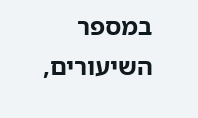במספר השיעורים,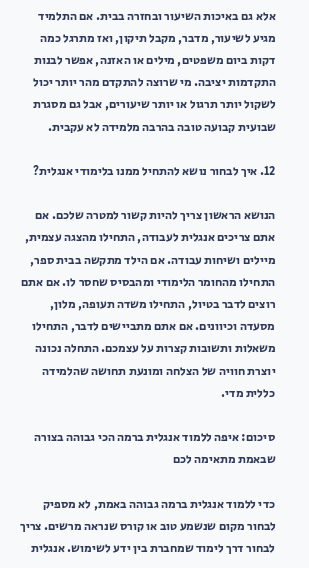אלא גם באיכות השיעור ובחזרה בבית. אם התלמיד מגיע לשיעור, מדבר, מקבל תיקון, ואז מתרגל כמה דקות ביום משפטים, מילים או האזנה, אפשר לבנות התקדמות יציבה. מי שרוצה להתקדם מהר יותר יכול לשקול יותר תרגול או יותר שיעורים, אבל גם מסגרת שבועית קבועה טובה בהרבה מלמידה לא עקבית.

12. איך לבחור נושא להתחיל ממנו בלימודי אנגלית?

הנושא הראשון צריך להיות קשור למטרה שלכם. אם אתם צריכים אנגלית לעבודה, התחילו מהצגה עצמית, מיילים ושיחות עבודה. אם הילד מתקשה בבית ספר, התחילו מהחומר הלימודי ומהבסיס שחסר לו. אם אתם רוצים לדבר בטיול, התחילו משדה תעופה, מלון, מסעדה וכיוונים. אם אתם מתביישים לדבר, התחילו משאלות ותשובות קצרות על עצמכם. התחלה נכונה יוצרת חוויה של הצלחה ומונעת תחושה שהלמידה כללית מדי.

סיכום: איפה ללמוד אנגלית ברמה הכי גבוהה בצורה שבאמת מתאימה לכם

כדי ללמוד אנגלית ברמה גבוהה באמת, לא מספיק לבחור מקום שנשמע טוב או קורס שנראה מרשים. צריך לבחור דרך לימוד שמחברת בין ידע לשימוש. אנגלית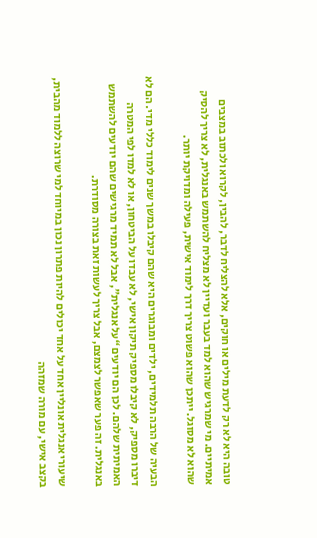טובה היא לא רק לדעת מילים או חוקים, אלא להצליח לדבר, להבין, לקרוא ולכתוב במצבים אמיתיים. מי שמרגיש שהוא למד בעבר ועדיין לא מצליח להשתמש באנגלית, לא צריך להסיק שהוא לא מסוגל. ייתכן שהוא פשוט צריך דרך לימוד אישית, פעילה ומדויקת יותר.

הבעיה של הרבה תלמידים, ילדים ומבוגרים היא שהם קיבלו במשך שנים לימוד כללי מדי. הם לא דיברו מספיק, לא קיבלו מספיק תיקון אישי, לא עבדו על הביטחון, או לא למדו לפי המטרה האמיתית שלהם. לכן הם יודעים “על אנגלית”, אבל לא תמיד מרגישים שהם יודעים להשתמש באנגלית. זה פער שאפשר לצמצם, אבל צריך לעשות זאת בצורה מסודרת.

שיעורי אנגלית אונליין אחד על אחד יכולים להיות פתרון נכון במיוחד למי שרוצה ללמוד מהבית, בקצב אישי, עם מורה שמזהה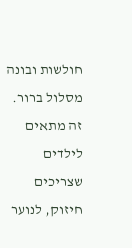חולשות ובונה מסלול ברור. זה מתאים לילדים שצריכים חיזוק, לנוער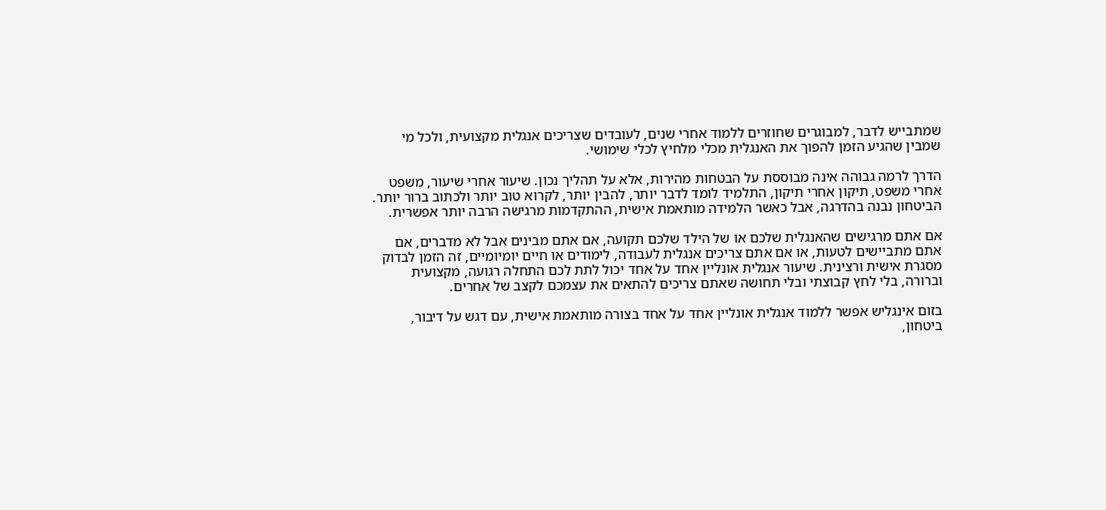שמתבייש לדבר, למבוגרים שחוזרים ללמוד אחרי שנים, לעובדים שצריכים אנגלית מקצועית, ולכל מי שמבין שהגיע הזמן להפוך את האנגלית מכלי מלחיץ לכלי שימושי.

הדרך לרמה גבוהה אינה מבוססת על הבטחות מהירות, אלא על תהליך נכון. שיעור אחרי שיעור, משפט אחרי משפט, תיקון אחרי תיקון, התלמיד לומד לדבר יותר, להבין יותר, לקרוא טוב יותר ולכתוב ברור יותר. הביטחון נבנה בהדרגה, אבל כאשר הלמידה מותאמת אישית, ההתקדמות מרגישה הרבה יותר אפשרית.

אם אתם מרגישים שהאנגלית שלכם או של הילד שלכם תקועה, אם אתם מבינים אבל לא מדברים, אם אתם מתביישים לטעות, או אם אתם צריכים אנגלית לעבודה, לימודים או חיים יומיומיים, זה הזמן לבדוק מסגרת אישית ורצינית. שיעור אנגלית אונליין אחד על אחד יכול לתת לכם התחלה רגועה, מקצועית וברורה, בלי לחץ קבוצתי ובלי תחושה שאתם צריכים להתאים את עצמכם לקצב של אחרים.

בזום אינגליש אפשר ללמוד אנגלית אונליין אחד על אחד בצורה מותאמת אישית, עם דגש על דיבור, ביטחון,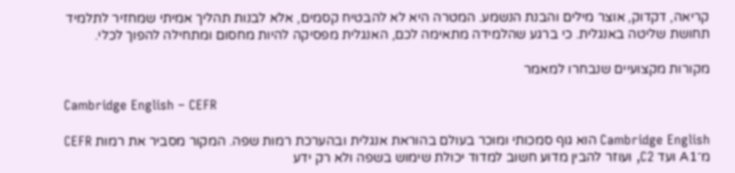קריאה, דקדוק, אוצר מילים והבנת הנשמע. המטרה היא לא להבטיח קסמים, אלא לבנות תהליך אמיתי שמחזיר לתלמיד תחושת שליטה באנגלית. כי ברגע שהלמידה מתאימה לכם, האנגלית מפסיקה להיות מחסום ומתחילה להפוך לכלי.

מקורות מקצועיים שנבחרו למאמר

Cambridge English – CEFR

Cambridge English הוא גוף סמכותי ומוכר בעולם בהוראת אנגלית ובהערכת רמות שפה. המקור מסביר את רמות CEFR מ־A1 ועד C2, ועוזר להבין מדוע חשוב למדוד יכולת שימוש בשפה ולא רק ידע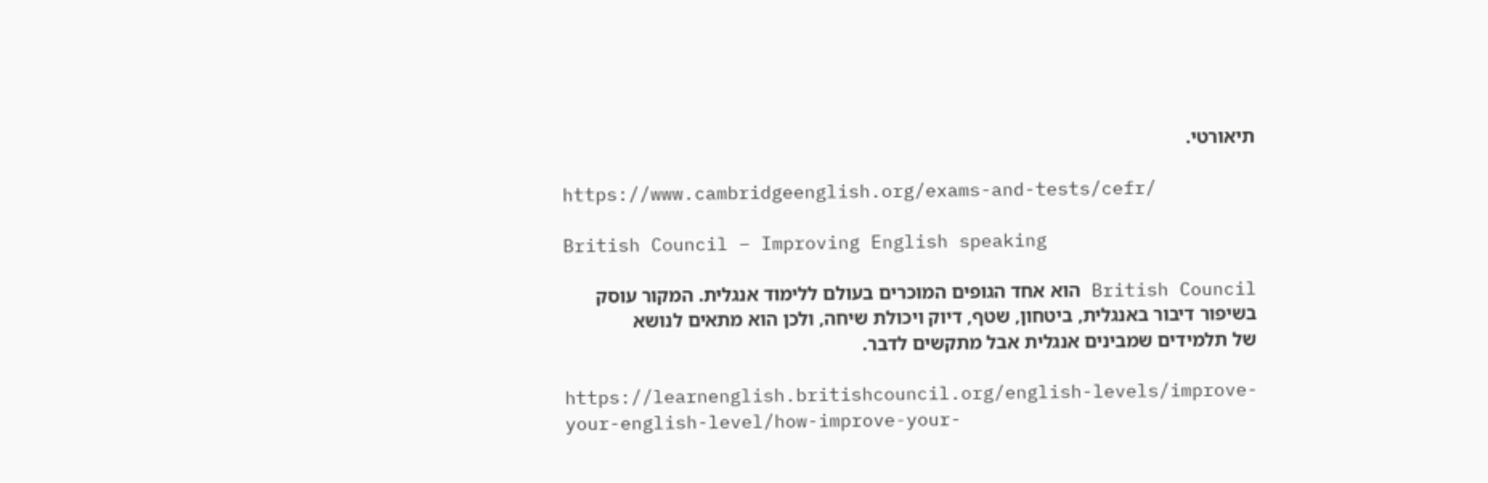תיאורטי.

https://www.cambridgeenglish.org/exams-and-tests/cefr/

British Council – Improving English speaking

British Council הוא אחד הגופים המוכרים בעולם ללימוד אנגלית. המקור עוסק בשיפור דיבור באנגלית, ביטחון, שטף, דיוק ויכולת שיחה, ולכן הוא מתאים לנושא של תלמידים שמבינים אנגלית אבל מתקשים לדבר.

https://learnenglish.britishcouncil.org/english-levels/improve-your-english-level/how-improve-your-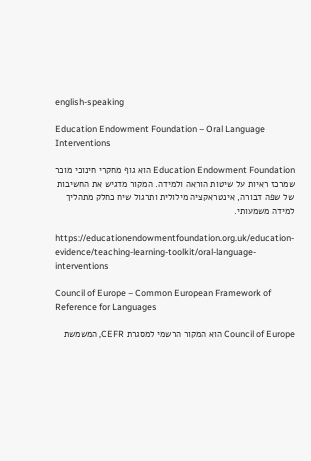english-speaking

Education Endowment Foundation – Oral Language Interventions

Education Endowment Foundation הוא גוף מחקרי חינוכי מוכר שמרכז ראיות על שיטות הוראה ולמידה. המקור מדגיש את החשיבות של שפה דבורה, אינטראקציה מילולית ותרגול שיח כחלק מתהליך למידה משמעותי.

https://educationendowmentfoundation.org.uk/education-evidence/teaching-learning-toolkit/oral-language-interventions

Council of Europe – Common European Framework of Reference for Languages

Council of Europe הוא המקור הרשמי למסגרת CEFR, המשמשת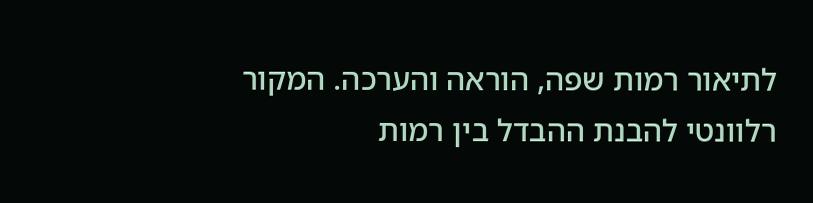לתיאור רמות שפה, הוראה והערכה. המקור רלוונטי להבנת ההבדל בין רמות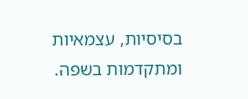בסיסיות, עצמאיות ומתקדמות בשפה.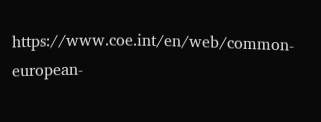https://www.coe.int/en/web/common-european-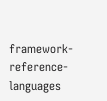framework-reference-languages